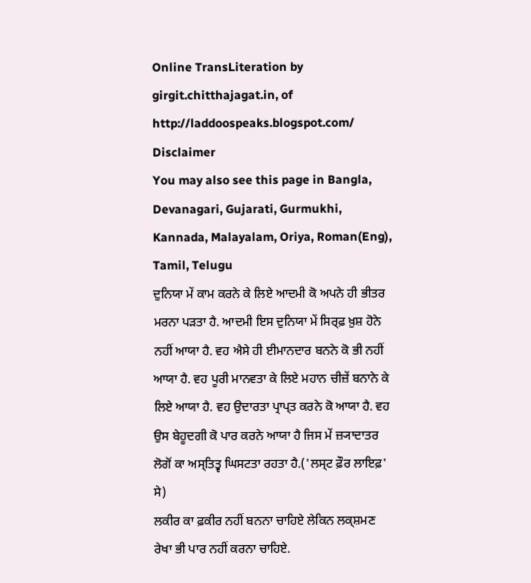Online TransLiteration by girgit.chitthajagat.in, of http://laddoospeaks.blogspot.com/ Disclaimer
You may also see this page in Bangla, Devanagari, Gujarati, Gurmukhi, Kannada, Malayalam, Oriya, Roman(Eng), Tamil, Telugu
ਦੁਨਿਯਾ ਮੇਂ ਕਾਮ ਕਰਨੇ ਕੇ ਲਿਏ ਆਦਮੀ ਕੋ ਅਪਨੇ ਹੀ ਭੀਤਰ ਮਰਨਾ ਪੜਤਾ ਹੈ. ਆਦਮੀ ਇਸ ਦੁਨਿਯਾ ਮੇਂ ਸਿਰ੍ਫ਼ ਖ਼ੁਸ਼ ਹੋਨੇ ਨਹੀਂ ਆਯਾ ਹੈ. ਵਹ ਐਸੇ ਹੀ ਈਮਾਨਦਾਰ ਬਨਨੇ ਕੋ ਭੀ ਨਹੀਂ ਆਯਾ ਹੈ. ਵਹ ਪੂਰੀ ਮਾਨਵਤਾ ਕੇ ਲਿਏ ਮਹਾਨ ਚੀਜ਼ੇਂ ਬਨਾਨੇ ਕੇ ਲਿਏ ਆਯਾ ਹੈ. ਵਹ ਉਦਾਰਤਾ ਪ੍ਰਾਪ੍ਤ ਕਰਨੇ ਕੋ ਆਯਾ ਹੈ. ਵਹ ਉਸ ਬੇਹੂਦਗੀ ਕੋ ਪਾਰ ਕਰਨੇ ਆਯਾ ਹੈ ਜਿਸ ਮੇਂ ਜ਼੍ਯਾਦਾਤਰ ਲੋਗੋਂ ਕਾ ਅਸ੍ਤਿਤ੍ਵ ਘਿਸਟਤਾ ਰਹਤਾ ਹੈ.('ਲਸ੍ਟ ਫ਼ੌਰ ਲਾਇਫ਼' ਸੇ)
ਲਕੀਰ ਕਾ ਫ਼ਕੀਰ ਨਹੀਂ ਬਨਨਾ ਚਾਹਿਏ ਲੇਕਿਨ ਲਕ੍ਸ਼ਮਣ ਰੇਖਾ ਭੀ ਪਾਰ ਨਹੀਂ ਕਰਨਾ ਚਾਹਿਏ.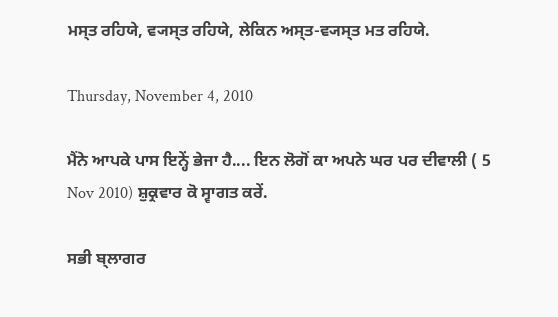ਮਸ੍ਤ ਰਹਿਯੇ, ਵ੍ਯਸ੍ਤ ਰਹਿਯੇ, ਲੇਕਿਨ ਅਸ੍ਤ-ਵ੍ਯਸ੍ਤ ਮਤ ਰਹਿਯੇ.

Thursday, November 4, 2010

ਮੈਂਨੇ ਆਪਕੇ ਪਾਸ ਇਨ੍ਹੇਂ ਭੇਜਾ ਹੈ.... ਇਨ ਲੋਗੋਂ ਕਾ ਅਪਨੇ ਘਰ ਪਰ ਦੀਵਾਲੀ ( 5 Nov 2010) ਸ਼ੁਕ੍ਰਵਾਰ ਕੋ ਸ੍ਵਾਗਤ ਕਰੇਂ.

ਸਭੀ ਬ੍ਲਾਗਰ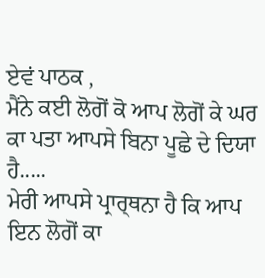ਏਵਂ ਪਾਠਕ ,
ਮੈਂਨੇ ਕਈ ਲੋਗੋਂ ਕੋ ਆਪ ਲੋਗੋਂ ਕੇ ਘਰ ਕਾ ਪਤਾ ਆਪਸੇ ਬਿਨਾ ਪੂਛੇ ਦੇ ਦਿਯਾ ਹੈ.....
ਮੇਰੀ ਆਪਸੇ ਪ੍ਰਾਰ੍ਥਨਾ ਹੈ ਕਿ ਆਪ ਇਨ ਲੋਗੋਂ ਕਾ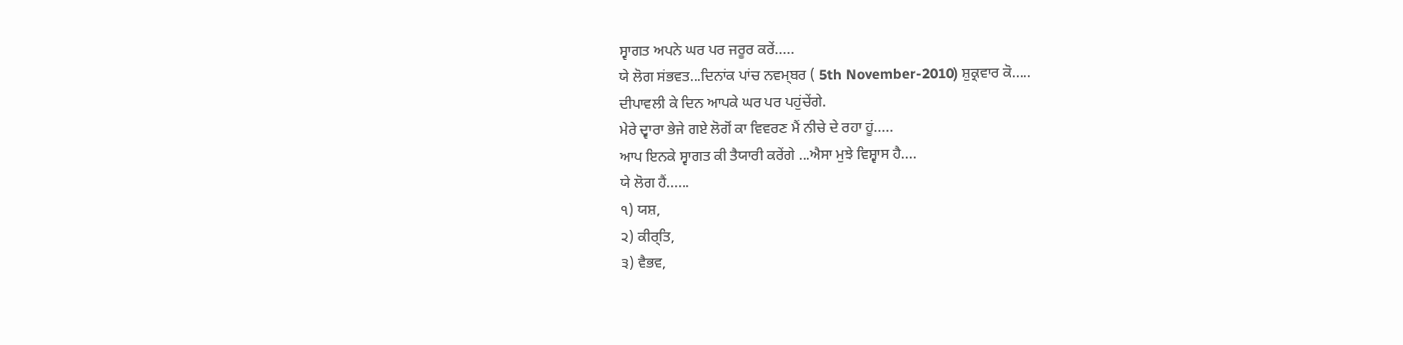ਸ੍ਵਾਗਤ ਅਪਨੇ ਘਰ ਪਰ ਜਰੂਰ ਕਰੇਂ.....
ਯੇ ਲੋਗ ਸਂਭਵਤ...ਦਿਨਾਂਕ ਪਾਂਚ ਨਵਮ੍ਬਰ ( 5th November-2010) ਸ਼ੁਕ੍ਰਵਾਰ ਕੋ.....
ਦੀਪਾਵਲੀ ਕੇ ਦਿਨ ਆਪਕੇ ਘਰ ਪਰ ਪਹੁਂਚੇਂਗੇ.
ਮੇਰੇ ਦ੍ਵਾਰਾ ਭੇਜੇ ਗਏ ਲੋਗੋਂ ਕਾ ਵਿਵਰਣ ਮੈਂ ਨੀਚੇ ਦੇ ਰਹਾ ਹੂਂ.....
ਆਪ ਇਨਕੇ ਸ੍ਵਾਗਤ ਕੀ ਤੈਯਾਰੀ ਕਰੇਂਗੇ ...ਐਸਾ ਮੁਝੇ ਵਿਸ਼੍ਵਾਸ ਹੈ....
ਯੇ ਲੋਗ ਹੈਂ......
੧) ਯਸ਼,
੨) ਕੀਰ੍ਤਿ,
੩) ਵੈਭਵ,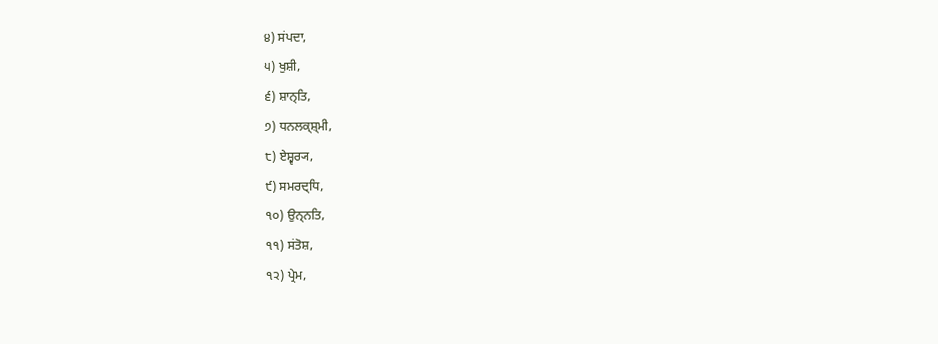੪) ਸਂਪਦਾ,
੫) ਖੁਸ਼ੀ,
੬) ਸ਼ਾਨ੍ਤਿ,
੭) ਧਨਲਕ੍ਸ਼੍ਮੀ,
੮) ਏਸ਼੍ਵਰ੍ਯ,
੯) ਸਮਰਦ੍ਧਿ,
੧੦) ਉਨ੍ਨਤਿ,
੧੧) ਸਂਤੋਸ਼,
੧੨) ਪ੍ਰੇਮ,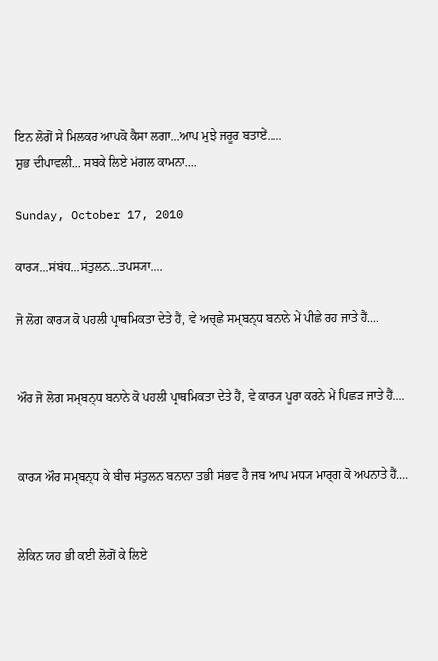ਇਨ ਲੋਗੋਂ ਸੇ ਮਿਲਕਰ ਆਪਕੋ ਕੈਸਾ ਲਗਾ...ਆਪ ਮੁਝੇ ਜਰੂਰ ਬਤਾਏਂ.....
ਸ਼ੁਭ ਦੀਪਾਵਲੀ... ਸਬਕੇ ਲਿਏ ਮਂਗਲ ਕਾਮਨਾ....

Sunday, October 17, 2010

ਕਾਰ੍ਯ...ਸਂਬਂਧ...ਸਂਤੁਲਨ...ਤਪਸ੍ਯਾ....

ਜੋ ਲੋਗ ਕਾਰ੍ਯ ਕੋ ਪਹਲੀ ਪ੍ਰਾਥਮਿਕਤਾ ਦੇਤੇ ਹੈਂ, ਵੇ ਅਚ੍ਛੇ ਸਮ੍ਬਨ੍ਧ ਬਨਾਨੇ ਮੇਂ ਪੀਛੇ ਰਹ ਜਾਤੇ ਹੈਂ....


ਔਰ ਜੋ ਲੋਗ ਸਮ੍ਬਨ੍ਧ ਬਨਾਨੇ ਕੋ ਪਹਲੀ ਪ੍ਰਾਥਮਿਕਤਾ ਦੇਤੇ ਹੈਂ, ਵੇ ਕਾਰ੍ਯ ਪੂਰਾ ਕਰਨੇ ਮੇਂ ਪਿਛਡ਼ ਜਾਤੇ ਹੈਂ....


ਕਾਰ੍ਯ ਔਰ ਸਮ੍ਬਨ੍ਧ ਕੇ ਬੀਚ ਸਂਤੁਲਨ ਬਨਾਨਾ ਤਭੀ ਸਂਭਵ ਹੈ ਜਬ ਆਪ ਮਧ੍ਯ ਮਾਰ੍ਗ ਕੋ ਅਪਨਾਤੇ ਹੈਂ....


ਲੇਕਿਨ ਯਹ ਭੀ ਕਈ ਲੋਗੋਂ ਕੇ ਲਿਏ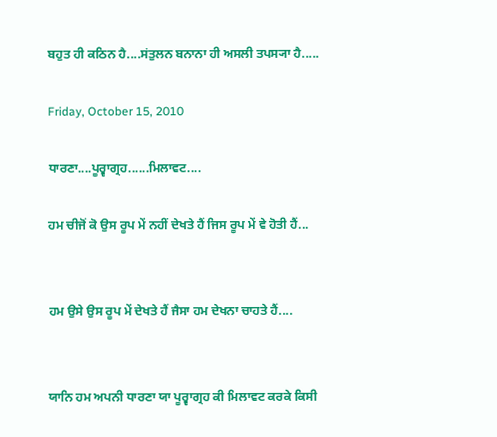ਬਹੁਤ ਹੀ ਕਠਿਨ ਹੈ....ਸਂਤੁਲਨ ਬਨਾਨਾ ਹੀ ਅਸਲੀ ਤਪਸ੍ਯਾ ਹੈ.....

Friday, October 15, 2010

ਧਾਰਣਾ....ਪੂਰ੍ਵਾਗ੍ਰਹ......ਮਿਲਾਵਟ....

ਹਮ ਚੀਜੋਂ ਕੋ ਉਸ ਰੂਪ ਮੇਂ ਨਹੀਂ ਦੇਖਤੇ ਹੈਂ ਜਿਸ ਰੂਪ ਮੇਂ ਵੇ ਹੋਤੀ ਹੈਂ...


ਹਮ ਉਸੇ ਉਸ ਰੂਪ ਮੇਂ ਦੇਖਤੇ ਹੈਂ ਜੈਸਾ ਹਮ ਦੇਖਨਾ ਚਾਹਤੇ ਹੈਂ....


ਯਾਨਿ ਹਮ ਅਪਨੀ ਧਾਰਣਾ ਯਾ ਪੂਰ੍ਵਾਗ੍ਰਹ ਕੀ ਮਿਲਾਵਟ ਕਰਕੇ ਕਿਸੀ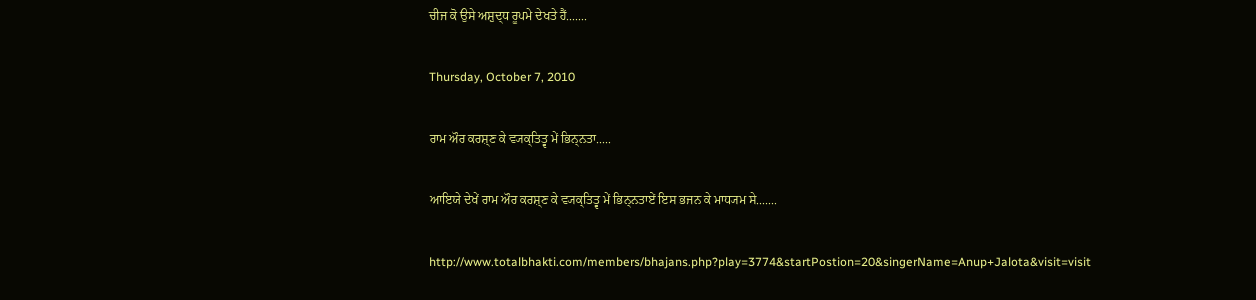ਚੀਜ ਕੋ ਉਸੇ ਅਸ਼ੁਦ੍ਧ ਰੂਪਮੇ ਦੇਖਤੇ ਹੈਂ.......

Thursday, October 7, 2010

ਰਾਮ ਔਰ ਕਰਸ਼੍ਣ ਕੇ ਵ੍ਯਕ੍ਤਿਤ੍ਵ ਮੇਂ ਭਿਨ੍ਨਤਾ.....

ਆਇਯੇ ਦੇਖੇਂ ਰਾਮ ਔਰ ਕਰਸ਼੍ਣ ਕੇ ਵ੍ਯਕ੍ਤਿਤ੍ਵ ਮੇਂ ਭਿਨ੍ਨਤਾਏਂ ਇਸ ਭਜਨ ਕੇ ਮਾਧ੍ਯਮ ਸੇ.......

http://www.totalbhakti.com/members/bhajans.php?play=3774&startPostion=20&singerName=Anup+Jalota&visit=visit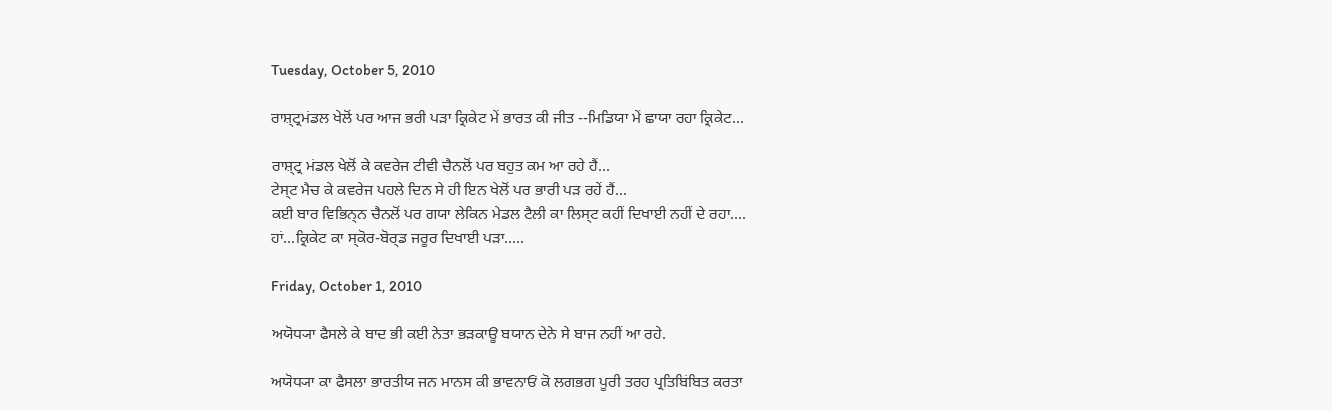Tuesday, October 5, 2010

ਰਾਸ਼੍ਟ੍ਰਮਂਡਲ ਖੇਲੋਂ ਪਰ ਆਜ ਭਰੀ ਪਡ਼ਾ ਕ੍ਰਿਕੇਟ ਮੇਂ ਭਾਰਤ ਕੀ ਜੀਤ --ਮਿਡਿਯਾ ਮੇਂ ਛਾਯਾ ਰਹਾ ਕ੍ਰਿਕੇਟ...

ਰਾਸ਼੍ਟ੍ਰ ਮਂਡਲ ਖੇਲੋਂ ਕੇ ਕਵਰੇਜ ਟੀਵੀ ਚੈਨਲੋਂ ਪਰ ਬਹੁਤ ਕਮ ਆ ਰਹੇ ਹੈਂ...
ਟੇਸ੍ਟ ਮੈਚ ਕੇ ਕਵਰੇਜ ਪਹਲੇ ਦਿਨ ਸੇ ਹੀ ਇਨ ਖੇਲੋਂ ਪਰ ਭਾਰੀ ਪਡ਼ ਰਹੇਂ ਹੈਂ...
ਕਈ ਬਾਰ ਵਿਭਿਨ੍ਨ ਚੈਨਲੋਂ ਪਰ ਗਯਾ ਲੇਕਿਨ ਮੇਡਲ ਟੈਲੀ ਕਾ ਲਿਸ੍ਟ ਕਹੀਂ ਦਿਖਾਈ ਨਹੀਂ ਦੇ ਰਹਾ....
ਹਾਂ...ਕ੍ਰਿਕੇਟ ਕਾ ਸ੍ਕੋਰ-ਬੋਰ੍ਡ ਜਰੂਰ ਦਿਖਾਈ ਪਡ਼ਾ.....

Friday, October 1, 2010

ਅਯੋਧ੍ਯਾ ਫੈਸਲੇ ਕੇ ਬਾਦ ਭੀ ਕਈ ਨੇਤਾ ਭਡ਼ਕਾਊ ਬਯਾਨ ਦੇਨੇ ਸੇ ਬਾਜ ਨਹੀਂ ਆ ਰਹੇ.

ਅਯੋਧ੍ਯਾ ਕਾ ਫੈਸਲਾ ਭਾਰਤੀਯ ਜਨ ਮਾਨਸ ਕੀ ਭਾਵਨਾਓਂ ਕੋ ਲਗਭਗ ਪੂਰੀ ਤਰਹ ਪ੍ਰਤਿਬਿਂਬਿਤ ਕਰਤਾ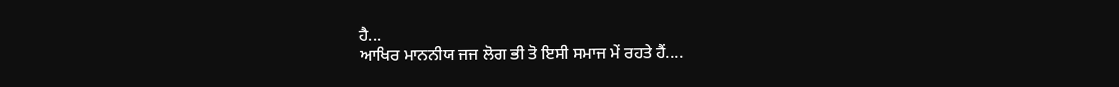ਹੈ...
ਆਖਿਰ ਮਾਨਨੀਯ ਜਜ ਲੋਗ ਭੀ ਤੋ ਇਸੀ ਸਮਾਜ ਮੇਂ ਰਹਤੇ ਹੈਂ....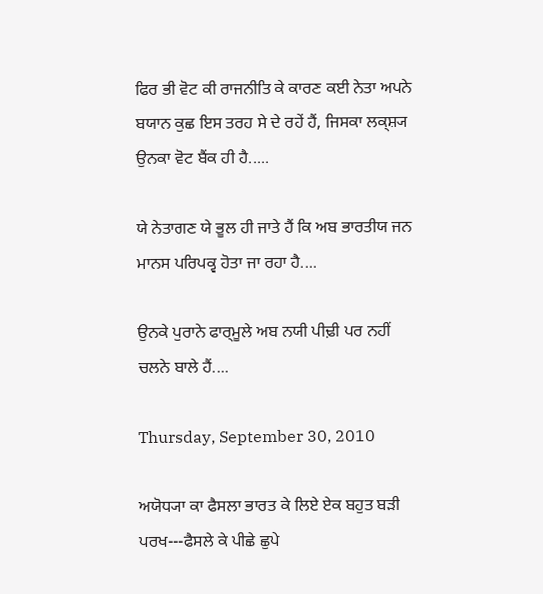ਫਿਰ ਭੀ ਵੋਟ ਕੀ ਰਾਜਨੀਤਿ ਕੇ ਕਾਰਣ ਕਈ ਨੇਤਾ ਅਪਨੇ ਬਯਾਨ ਕੁਛ ਇਸ ਤਰਹ ਸੇ ਦੇ ਰਹੇਂ ਹੈਂ, ਜਿਸਕਾ ਲਕ੍ਸ਼੍ਯ ਉਨਕਾ ਵੋਟ ਬੈਂਕ ਹੀ ਹੈ.....

ਯੇ ਨੇਤਾਗਣ ਯੇ ਭੂਲ ਹੀ ਜਾਤੇ ਹੈਂ ਕਿ ਅਬ ਭਾਰਤੀਯ ਜਨ ਮਾਨਸ ਪਰਿਪਕ੍ਵ ਹੋਤਾ ਜਾ ਰਹਾ ਹੈ....

ਉਨਕੇ ਪੁਰਾਨੇ ਫਾਰ੍ਮੂਲੇ ਅਬ ਨਯੀ ਪੀਢ਼ੀ ਪਰ ਨਹੀਂ ਚਲਨੇ ਬਾਲੇ ਹੈਂ....

Thursday, September 30, 2010

ਅਯੋਧ੍ਯਾ ਕਾ ਫੈਸਲਾ ਭਾਰਤ ਕੇ ਲਿਏ ਏਕ ਬਹੁਤ ਬਡ਼ੀ ਪਰਖ---ਫੈਸਲੇ ਕੇ ਪੀਛੇ ਛੁਪੇ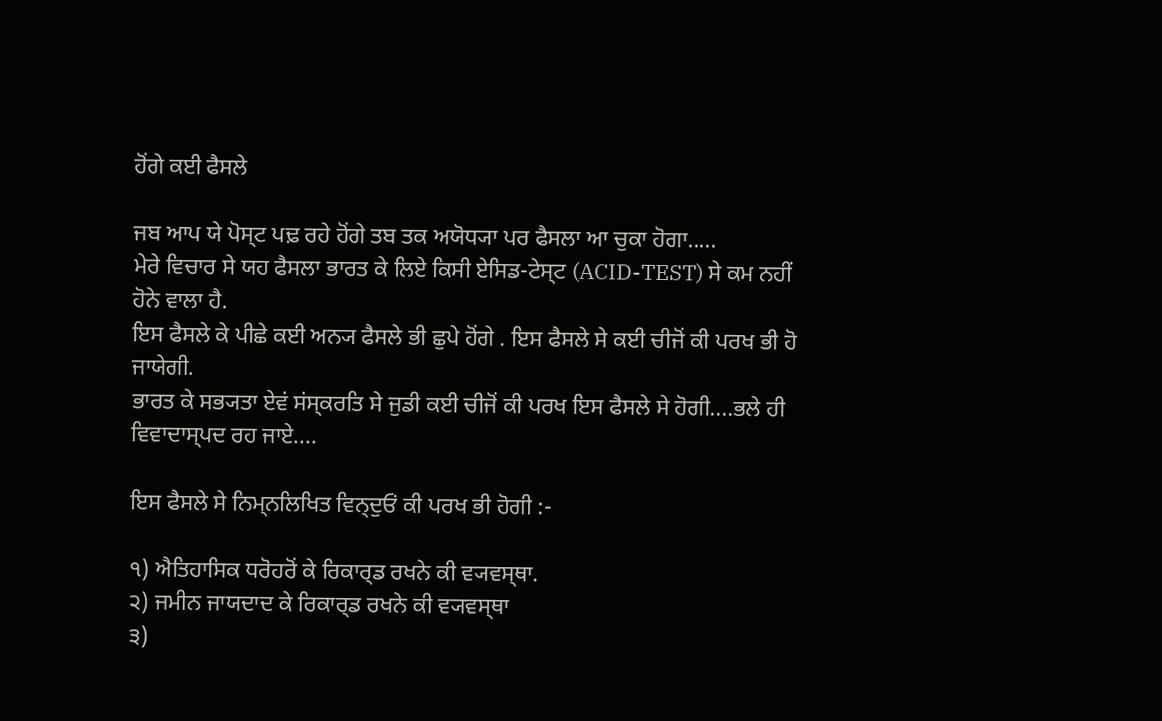ਹੋਂਗੇ ਕਈ ਫੈਸਲੇ

ਜਬ ਆਪ ਯੇ ਪੋਸ੍ਟ ਪਢ਼ ਰਹੇ ਹੋਂਗੇ ਤਬ ਤਕ ਅਯੋਧ੍ਯਾ ਪਰ ਫੈਸਲਾ ਆ ਚੁਕਾ ਹੋਗਾ.....
ਮੇਰੇ ਵਿਚਾਰ ਸੇ ਯਹ ਫੈਸਲਾ ਭਾਰਤ ਕੇ ਲਿਏ ਕਿਸੀ ਏਸਿਡ-ਟੇਸ੍ਟ (ACID-TEST) ਸੇ ਕਮ ਨਹੀਂ ਹੋਨੇ ਵਾਲਾ ਹੈ.
ਇਸ ਫੈਸਲੇ ਕੇ ਪੀਛੇ ਕਈ ਅਨ੍ਯ ਫੈਸਲੇ ਭੀ ਛੁਪੇ ਹੋਂਗੇ . ਇਸ ਫੈਸਲੇ ਸੇ ਕਈ ਚੀਜੋਂ ਕੀ ਪਰਖ ਭੀ ਹੋ ਜਾਯੇਗੀ.
ਭਾਰਤ ਕੇ ਸਭ੍ਯਤਾ ਏਵਂ ਸਂਸ੍ਕਰਤਿ ਸੇ ਜੁਡੀ ਕਈ ਚੀਜੋਂ ਕੀ ਪਰਖ ਇਸ ਫੈਸਲੇ ਸੇ ਹੋਗੀ....ਭਲੇ ਹੀ ਵਿਵਾਦਾਸ੍ਪਦ ਰਹ ਜਾਏ....

ਇਸ ਫੈਸਲੇ ਸੇ ਨਿਮ੍ਨਲਿਖਿਤ ਵਿਨ੍ਦੁਓਂ ਕੀ ਪਰਖ ਭੀ ਹੋਗੀ :-

੧) ਐਤਿਹਾਸਿਕ ਧਰੋਹਰੋਂ ਕੇ ਰਿਕਾਰ੍ਡ ਰਖਨੇ ਕੀ ਵ੍ਯਵਸ੍ਥਾ.
੨) ਜਮੀਨ ਜਾਯਦਾਦ ਕੇ ਰਿਕਾਰ੍ਡ ਰਖਨੇ ਕੀ ਵ੍ਯਵਸ੍ਥਾ
੩)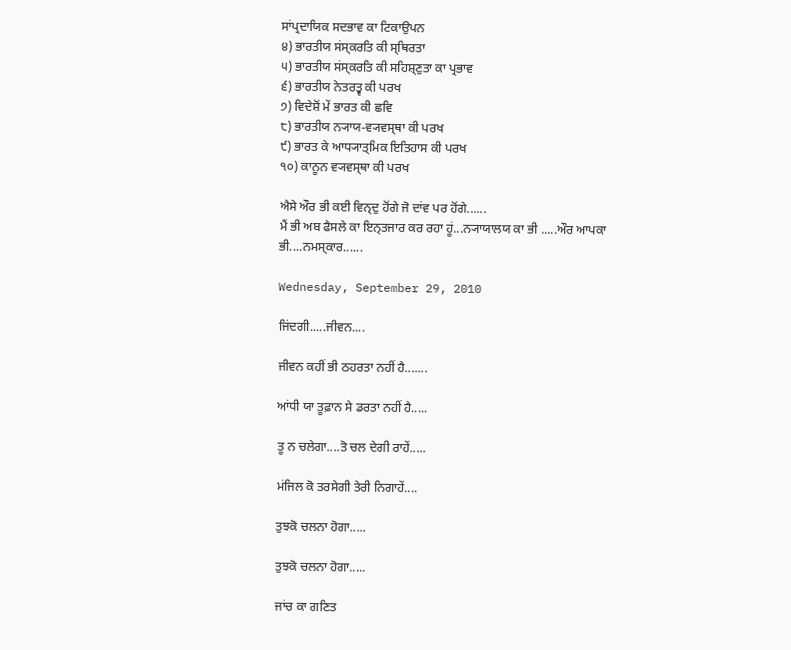ਸਾਂਪ੍ਰਦਾਯਿਕ ਸਦਭਾਵ ਕਾ ਟਿਕਾਉਪਨ
੪) ਭਾਰਤੀਯ ਸਂਸ੍ਕਰਤਿ ਕੀ ਸ੍ਥਿਰਤਾ
੫) ਭਾਰਤੀਯ ਸਂਸ੍ਕਰਤਿ ਕੀ ਸਹਿਸ਼੍ਣੁਤਾ ਕਾ ਪ੍ਰਭਾਵ
੬) ਭਾਰਤੀਯ ਨੇਤਰਤ੍ਵ ਕੀ ਪਰਖ
੭) ਵਿਦੇਸ਼ੋਂ ਮੇਂ ਭਾਰਤ ਕੀ ਛਵਿ
੮) ਭਾਰਤੀਯ ਨ੍ਯਾਯ-ਵ੍ਯਵਸ੍ਥਾ ਕੀ ਪਰਖ
੯) ਭਾਰਤ ਕੇ ਆਧ੍ਯਾਤ੍ਮਿਕ ਇਤਿਹਾਸ ਕੀ ਪਰਖ
੧੦) ਕਾਨੂਨ ਵ੍ਯਵਸ੍ਥਾ ਕੀ ਪਰਖ

ਐਸੇ ਔਰ ਭੀ ਕਈ ਵਿਨ੍ਦੁ ਹੋਂਗੇ ਜੋ ਦਾਂਵ ਪਰ ਹੋਂਗੇ......
ਮੈਂ ਭੀ ਅਬ ਫੈਸਲੇ ਕਾ ਇਨ੍ਤਜਾਰ ਕਰ ਰਹਾ ਹੂਂ...ਨ੍ਯਾਯਾਲਯ ਕਾ ਭੀ .....ਔਰ ਆਪਕਾ ਭੀ....ਨਮਸ੍ਕਾਰ......

Wednesday, September 29, 2010

ਜਿਂਦਗੀ.....ਜੀਵਨ....

ਜੀਵਨ ਕਹੀਂ ਭੀ ਠਹਰਤਾ ਨਹੀਂ ਹੈ.......

ਆਂਧੀ ਯਾ ਤੂਫ਼ਾਨ ਸੇ ਡਰਤਾ ਨਹੀਂ ਹੈ.....

ਤੂ ਨ ਚਲੇਗਾ....ਤੋ ਚਲ ਦੇਗੀ ਰਾਹੇਂ.....

ਮਂਜਿਲ ਕੋ ਤਰਸੇਗੀ ਤੇਰੀ ਨਿਗਾਹੇਂ....

ਤੁਝਕੋ ਚਲਨਾ ਹੋਗਾ.....

ਤੁਝਕੋ ਚਲਨਾ ਹੋਗਾ.....

ਜਾਂਚ ਕਾ ਗਣਿਤ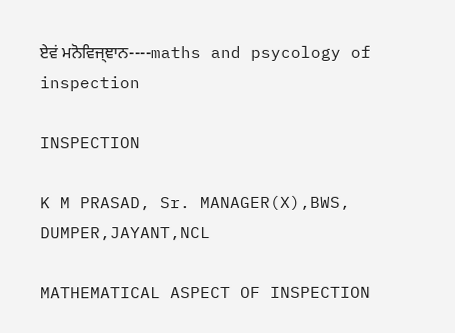ਏਵਂ ਮਨੋਵਿਜ੍ਞਾਨ----maths and psycology of inspection

INSPECTION

K M PRASAD, Sr. MANAGER(X),BWS, DUMPER,JAYANT,NCL

MATHEMATICAL ASPECT OF INSPECTION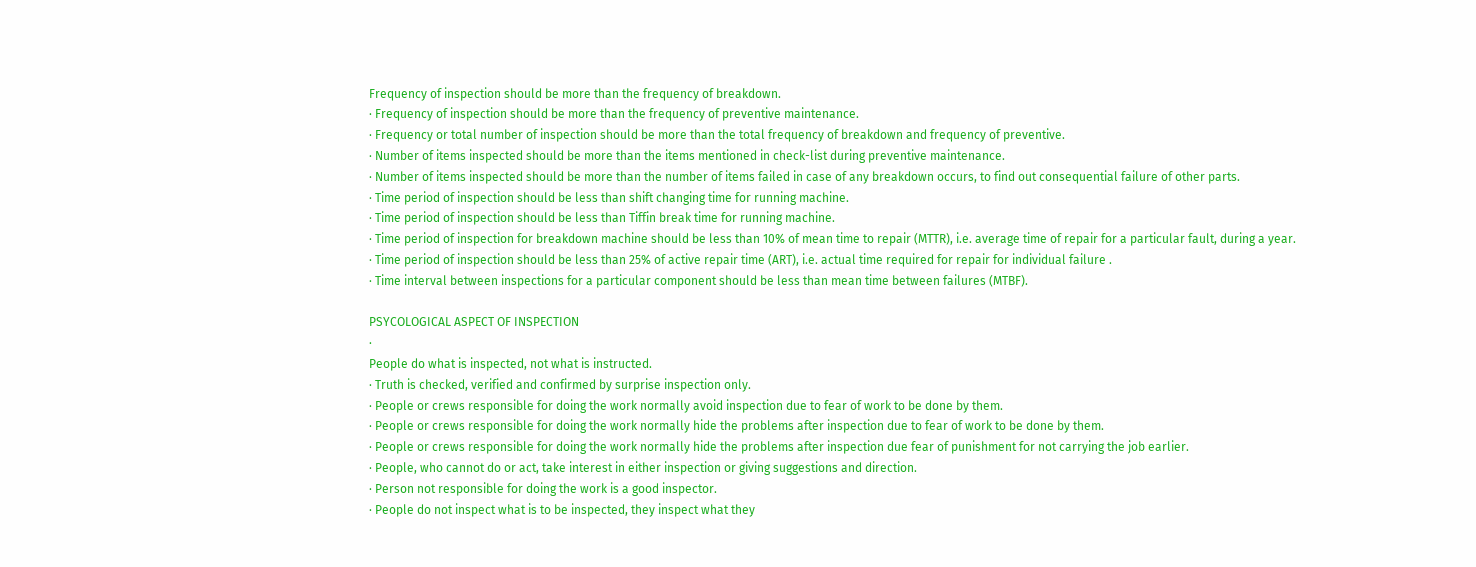Frequency of inspection should be more than the frequency of breakdown.
· Frequency of inspection should be more than the frequency of preventive maintenance.
· Frequency or total number of inspection should be more than the total frequency of breakdown and frequency of preventive.
· Number of items inspected should be more than the items mentioned in check-list during preventive maintenance.
· Number of items inspected should be more than the number of items failed in case of any breakdown occurs, to find out consequential failure of other parts.
· Time period of inspection should be less than shift changing time for running machine.
· Time period of inspection should be less than Tiffin break time for running machine.
· Time period of inspection for breakdown machine should be less than 10% of mean time to repair (MTTR), i.e. average time of repair for a particular fault, during a year.
· Time period of inspection should be less than 25% of active repair time (ART), i.e. actual time required for repair for individual failure .
· Time interval between inspections for a particular component should be less than mean time between failures (MTBF).

PSYCOLOGICAL ASPECT OF INSPECTION
·
People do what is inspected, not what is instructed.
· Truth is checked, verified and confirmed by surprise inspection only.
· People or crews responsible for doing the work normally avoid inspection due to fear of work to be done by them.
· People or crews responsible for doing the work normally hide the problems after inspection due to fear of work to be done by them.
· People or crews responsible for doing the work normally hide the problems after inspection due fear of punishment for not carrying the job earlier.
· People, who cannot do or act, take interest in either inspection or giving suggestions and direction.
· Person not responsible for doing the work is a good inspector.
· People do not inspect what is to be inspected, they inspect what they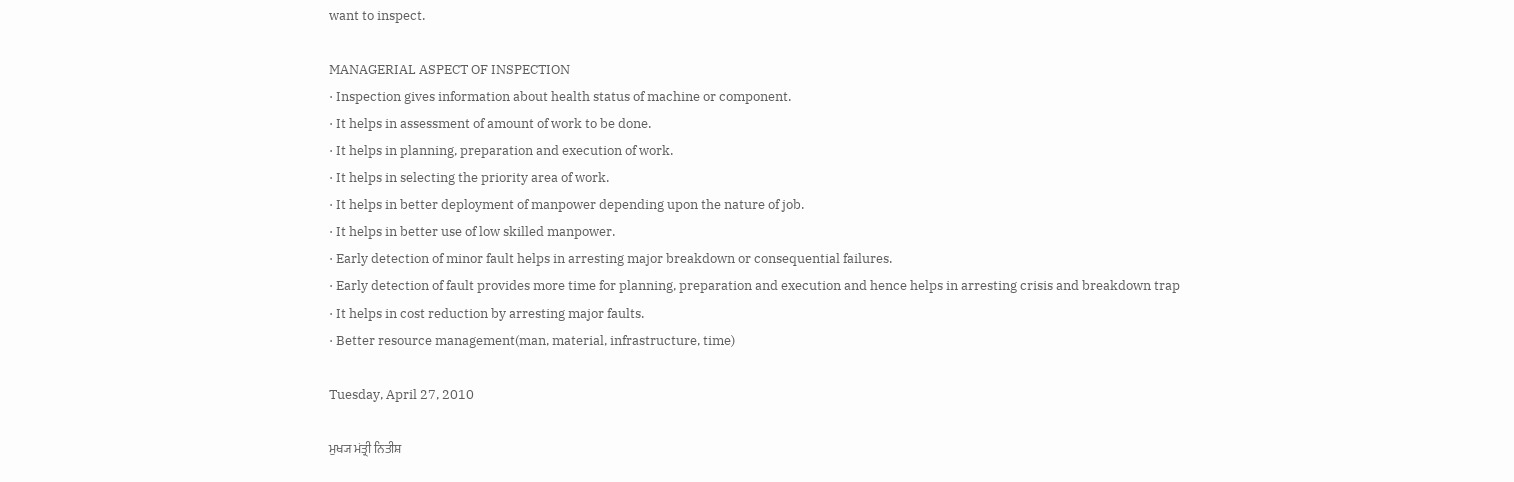want to inspect.

MANAGERIAL ASPECT OF INSPECTION
· Inspection gives information about health status of machine or component.
· It helps in assessment of amount of work to be done.
· It helps in planning, preparation and execution of work.
· It helps in selecting the priority area of work.
· It helps in better deployment of manpower depending upon the nature of job.
· It helps in better use of low skilled manpower.
· Early detection of minor fault helps in arresting major breakdown or consequential failures.
· Early detection of fault provides more time for planning, preparation and execution and hence helps in arresting crisis and breakdown trap
· It helps in cost reduction by arresting major faults.
· Better resource management(man, material, infrastructure, time)

Tuesday, April 27, 2010

ਮੁਖ੍ਯ ਮਂਤ੍ਰੀ ਨਿਤੀਸ਼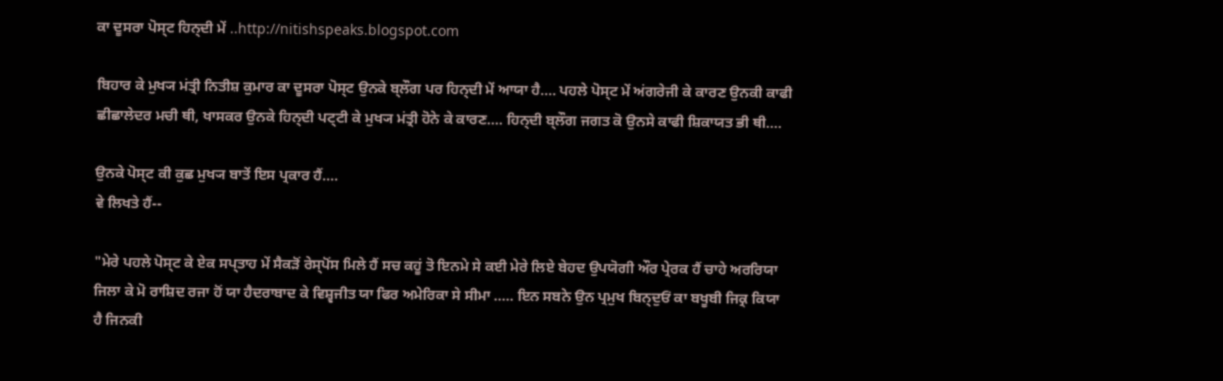ਕਾ ਦੂਸਰਾ ਪੋਸ੍ਟ ਹਿਨ੍ਦੀ ਮੇਂ ..http://nitishspeaks.blogspot.com

ਬਿਹਾਰ ਕੇ ਮੁਖ੍ਯ ਮਂਤ੍ਰੀ ਨਿਤੀਸ਼ ਕੁਮਾਰ ਕਾ ਦੂਸਰਾ ਪੋਸ੍ਟ ਉਨਕੇ ਬ੍ਲੌਗ ਪਰ ਹਿਨ੍ਦੀ ਮੇਂ ਆਯਾ ਹੈ.... ਪਹਲੇ ਪੋਸ੍ਟ ਮੇਂ ਅਂਗਰੇਜੀ ਕੇ ਕਾਰਣ ਉਨਕੀ ਕਾਫੀ ਛੀਛਾਲੇਦਰ ਮਚੀ ਥੀ, ਖਾਸਕਰ ਉਨਕੇ ਹਿਨ੍ਦੀ ਪਟ੍ਟੀ ਕੇ ਮੁਖ੍ਯ ਮਂਤ੍ਰੀ ਹੋਨੇ ਕੇ ਕਾਰਣ.... ਹਿਨ੍ਦੀ ਬ੍ਲੌਗ ਜਗਤ ਕੋ ਉਨਸੇ ਕਾਫੀ ਸ਼ਿਕਾਯਤ ਭੀ ਥੀ....

ਉਨਕੇ ਪੋਸ੍ਟ ਕੀ ਕੁਛ ਮੁਖ੍ਯ ਬਾਤੇਂ ਇਸ ਪ੍ਰਕਾਰ ਹੈਂ....
ਵੇ ਲਿਖਤੇ ਹੈਂ--

"ਮੇਰੇ ਪਹਲੇ ਪੋਸ੍ਟ ਕੇ ਏਕ ਸਪ੍ਤਾਹ ਮੇਂ ਸੈਕਡ਼ੋਂ ਰੇਸ੍ਪੋਂਸ ਮਿਲੇ ਹੈਂ ਸਚ ਕਹੂਂ ਤੋ ਇਨਮੇ ਸੇ ਕਈ ਮੇਰੇ ਲਿਏ ਬੇਹਦ ਉਪਯੋਗੀ ਔਰ ਪ੍ਰੇਰਕ ਹੈਂ ਚਾਹੇ ਅਰਰਿਯਾ ਜਿਲਾ ਕੇ ਮੋ ਰਾਸ਼ਿਦ ਰਜਾ ਹੋਂ ਯਾ ਹੈਦਰਾਬਾਦ ਕੇ ਵਿਸ਼੍ਵਜੀਤ ਯਾ ਫਿਰ ਅਮੇਰਿਕਾ ਸੇ ਸੀਮਾ ..... ਇਨ ਸਬਨੇ ਉਨ ਪ੍ਰਮੁਖ ਬਿਨ੍ਦੁਓਂ ਕਾ ਬਖੂਬੀ ਜਿਕ੍ਰ ਕਿਯਾ ਹੈ ਜਿਨਕੀ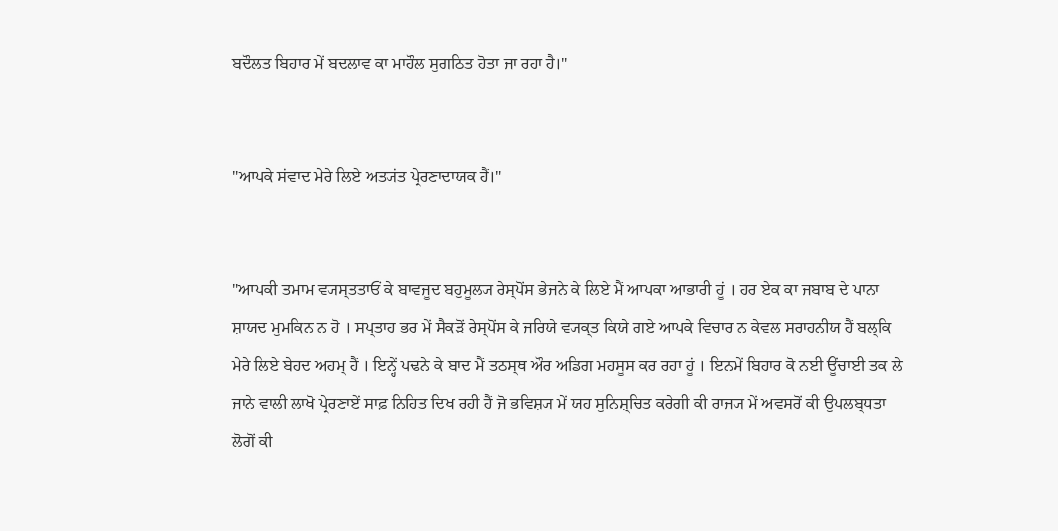ਬਦੌਲਤ ਬਿਹਾਰ ਮੇਂ ਬਦਲਾਵ ਕਾ ਮਾਹੌਲ ਸੁਗਠਿਤ ਹੋਤਾ ਜਾ ਰਹਾ ਹੈ।"


"ਆਪਕੇ ਸਂਵਾਦ ਮੇਰੇ ਲਿਏ ਅਤ੍ਯਂਤ ਪ੍ਰੇਰਣਾਦਾਯਕ ਹੈਂ।"


"ਆਪਕੀ ਤਮਾਮ ਵ੍ਯਸ੍ਤਤਾਓਂ ਕੇ ਬਾਵਜੂਦ ਬਹੁਮੂਲ੍ਯ ਰੇਸ੍ਪੋਂਸ ਭੇਜਨੇ ਕੇ ਲਿਏ ਮੈਂ ਆਪਕਾ ਆਭਾਰੀ ਹੂਂ । ਹਰ ਏਕ ਕਾ ਜਬਾਬ ਦੇ ਪਾਨਾ ਸ਼ਾਯਦ ਮੁਮਕਿਨ ਨ ਹੋ । ਸਪ੍ਤਾਹ ਭਰ ਮੇਂ ਸੈਕਡ਼ੋਂ ਰੇਸ੍ਪੋਂਸ ਕੇ ਜਰਿਯੇ ਵ੍ਯਕ੍ਤ ਕਿਯੇ ਗਏ ਆਪਕੇ ਵਿਚਾਰ ਨ ਕੇਵਲ ਸਰਾਹਨੀਯ ਹੈਂ ਬਲ੍ਕਿ ਮੇਰੇ ਲਿਏ ਬੇਹਦ ਅਹਮ੍ ਹੈਂ । ਇਨ੍ਹੇਂ ਪਢਨੇ ਕੇ ਬਾਦ ਮੈਂ ਤਠਸ੍ਥ ਔਰ ਅਡਿਗ ਮਹਸੂਸ ਕਰ ਰਹਾ ਹੂਂ । ਇਨਮੇਂ ਬਿਹਾਰ ਕੋ ਨਈ ਊਂਚਾਈ ਤਕ ਲੇ ਜਾਨੇ ਵਾਲੀ ਲਾਖੋ ਪ੍ਰੇਰਣਾਏਂ ਸਾਫ਼ ਨਿਹਿਤ ਦਿਖ ਰਹੀ ਹੈਂ ਜੋ ਭਵਿਸ਼੍ਯ ਮੇਂ ਯਹ ਸੁਨਿਸ਼੍ਚਿਤ ਕਰੇਗੀ ਕੀ ਰਾਜ੍ਯ ਮੇਂ ਅਵਸਰੋਂ ਕੀ ਉਪਲਬ੍ਧਤਾ ਲੋਗੋਂ ਕੀ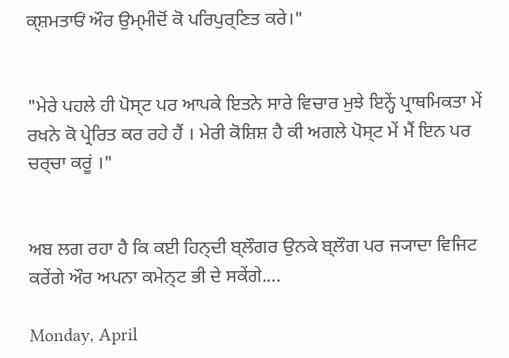ਕ੍ਸ਼ਮਤਾਓਂ ਔਰ ਉਮ੍ਮੀਦੋਂ ਕੋ ਪਰਿਪੁਰ੍ਣਿਤ ਕਰੇ।"


"ਮੇਰੇ ਪਹਲੇ ਹੀ ਪੋਸ੍ਟ ਪਰ ਆਪਕੇ ਇਤਨੇ ਸਾਰੇ ਵਿਚਾਰ ਮੁਝੇ ਇਨ੍ਹੇਂ ਪ੍ਰਾਥਮਿਕਤਾ ਮੇਂ ਰਖਨੇ ਕੋ ਪ੍ਰੇਰਿਤ ਕਰ ਰਹੇ ਹੈਂ । ਮੇਰੀ ਕੋਸ਼ਿਸ਼ ਹੈ ਕੀ ਅਗਲੇ ਪੋਸ੍ਟ ਮੇਂ ਮੈਂ ਇਨ ਪਰ ਚਰ੍ਚਾ ਕਰੂਂ ।"


ਅਬ ਲਗ ਰਹਾ ਹੈ ਕਿ ਕਈ ਹਿਨ੍ਦੀ ਬ੍ਲੌਗਰ ਉਨਕੇ ਬ੍ਲੌਗ ਪਰ ਜ੍ਯਾਦਾ ਵਿਜਿਟ ਕਰੇਂਗੇ ਔਰ ਅਪਨਾ ਕਮੇਨ੍ਟ ਭੀ ਦੇ ਸਕੇਂਗੇ....

Monday, April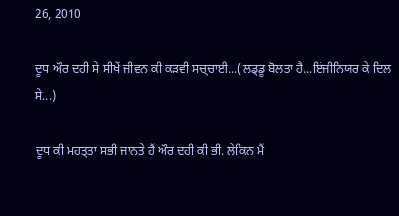26, 2010

ਦੂਧ ਔਰ ਦਹੀ ਸੇ ਸੀਖੇਂ ਜੀਵਨ ਕੀ ਕਡ਼ਵੀ ਸਚ੍ਚਾਈ...(ਲਡ੍ਡੂ ਬੋਲਤਾ ਹੈ...ਇਂਜੀਨਿਯਰ ਕੇ ਦਿਲ ਸੇ...)

ਦੂਧ ਕੀ ਮਹਤ੍ਤਾ ਸਭੀ ਜਾਨਤੇ ਹੈਂ ਔਰ ਦਹੀ ਕੀ ਭੀ. ਲੇਕਿਨ ਮੈਂ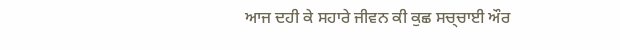ਆਜ ਦਹੀ ਕੇ ਸਹਾਰੇ ਜੀਵਨ ਕੀ ਕੁਛ ਸਚ੍ਚਾਈ ਔਰ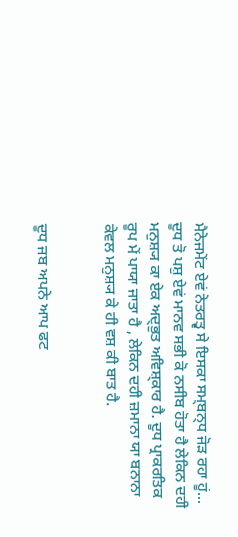ਮੈਨੇਜਮੇਂਟ ਏਵਂ ਨੇਤਰਤ੍ਵ ਸੇ ਇਸਕਾ ਸਮ੍ਬਨ੍ਧ ਜੋਡ਼ ਰਹਾ ਹੂਂ... ਦੂਧ ਤੋ ਪਸ਼ੁ ਏਵਂ ਮਾਨਵ ਸਭੀ ਕੋ ਨਸੀਬ ਹੋਤਾ ਹੈ ਲੇਕਿਨ ਦਹੀ ਮਨੁਸ਼੍ਯ ਕਾ ਏਕ ਅਦ੍ਭੁਤ ਅਵਿਸ਼੍ਕਾਰ ਹੈ. ਦੂਧ ਪ੍ਰਾਕਰਤਿਕ ਰੂਪ ਮੇਂ ਪਾਯਾ ਜਾਤਾ ਹੈ , ਲੇਕਿਨ ਦਹੀ ਜ਼ਮਾਨਾ ਯਾ ਬਨਾਨਾ ਕੇਵਲ ਮਨੁਸ਼੍ਯ ਕੇ ਹੀ ਵਸ਼ ਕੀ ਬਾਤ ਹੈ.


ਦੂਧ ਜਬ ਅਪਨੇ ਆਪ ਫਟ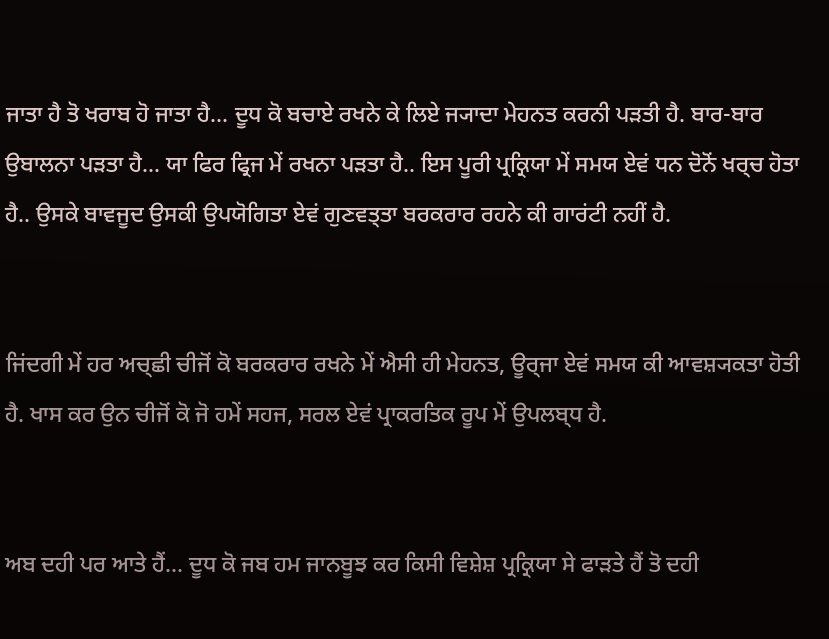ਜਾਤਾ ਹੈ ਤੋ ਖਰਾਬ ਹੋ ਜਾਤਾ ਹੈ... ਦੂਧ ਕੋ ਬਚਾਏ ਰਖਨੇ ਕੇ ਲਿਏ ਜ੍ਯਾਦਾ ਮੇਹਨਤ ਕਰਨੀ ਪਡ਼ਤੀ ਹੈ. ਬਾਰ-ਬਾਰ ਉਬਾਲਨਾ ਪਡ਼ਤਾ ਹੈ... ਯਾ ਫਿਰ ਫ੍ਰਿਜ ਮੇਂ ਰਖਨਾ ਪਡ਼ਤਾ ਹੈ.. ਇਸ ਪੂਰੀ ਪ੍ਰਕ੍ਰਿਯਾ ਮੇਂ ਸਮਯ ਏਵਂ ਧਨ ਦੋਨੋਂ ਖਰ੍ਚ ਹੋਤਾ ਹੈ.. ਉਸਕੇ ਬਾਵਜੂਦ ਉਸਕੀ ਉਪਯੋਗਿਤਾ ਏਵਂ ਗੁਣਵਤ੍ਤਾ ਬਰਕਰਾਰ ਰਹਨੇ ਕੀ ਗਾਰਂਟੀ ਨਹੀਂ ਹੈ.


ਜਿਂਦਗੀ ਮੇਂ ਹਰ ਅਚ੍ਛੀ ਚੀਜੋਂ ਕੋ ਬਰਕਰਾਰ ਰਖਨੇ ਮੇਂ ਐਸੀ ਹੀ ਮੇਹਨਤ, ਊਰ੍ਜਾ ਏਵਂ ਸਮਯ ਕੀ ਆਵਸ਼੍ਯਕਤਾ ਹੋਤੀ ਹੈ. ਖਾਸ ਕਰ ਉਨ ਚੀਜੋਂ ਕੋ ਜੋ ਹਮੇਂ ਸਹਜ, ਸਰਲ ਏਵਂ ਪ੍ਰਾਕਰਤਿਕ ਰੂਪ ਮੇਂ ਉਪਲਬ੍ਧ ਹੈ.


ਅਬ ਦਹੀ ਪਰ ਆਤੇ ਹੈਂ... ਦੂਧ ਕੋ ਜਬ ਹਮ ਜਾਨਬੂਝ ਕਰ ਕਿਸੀ ਵਿਸ਼ੇਸ਼ ਪ੍ਰਕ੍ਰਿਯਾ ਸੇ ਫਾਡ਼ਤੇ ਹੈਂ ਤੋ ਦਹੀ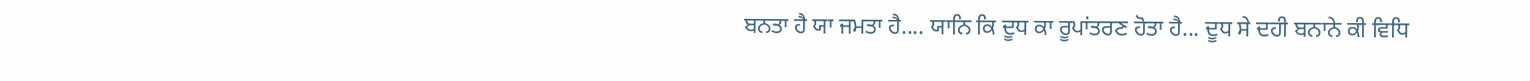ਬਨਤਾ ਹੈ ਯਾ ਜਮਤਾ ਹੈ.... ਯਾਨਿ ਕਿ ਦੂਧ ਕਾ ਰੂਪਾਂਤਰਣ ਹੋਤਾ ਹੈ... ਦੂਧ ਸੇ ਦਹੀ ਬਨਾਨੇ ਕੀ ਵਿਧਿ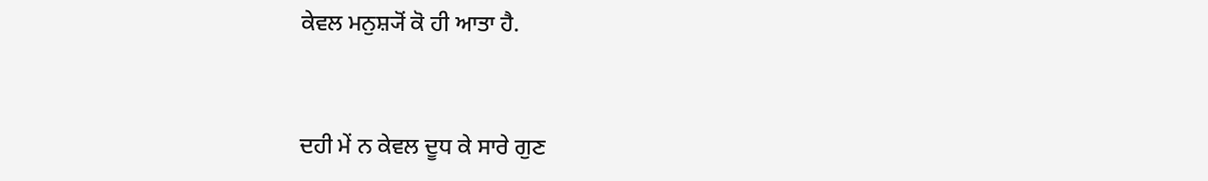ਕੇਵਲ ਮਨੁਸ਼੍ਯੋਂ ਕੋ ਹੀ ਆਤਾ ਹੈ.


ਦਹੀ ਮੇਂ ਨ ਕੇਵਲ ਦੂਧ ਕੇ ਸਾਰੇ ਗੁਣ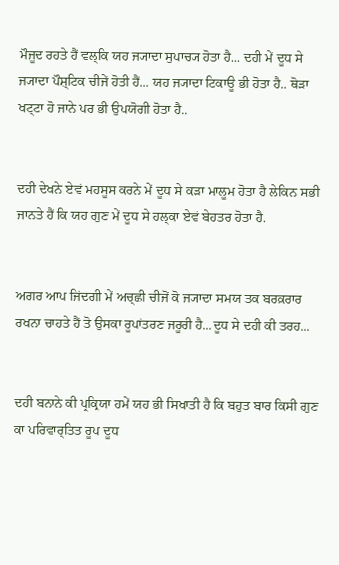ਮੌਜੂਦ ਰਹਤੇ ਹੈਂ ਵਲ੍ਕਿ ਯਹ ਜ੍ਯਾਦਾ ਸੁਪਾਚ੍ਯ ਹੋਤਾ ਹੈ... ਦਹੀ ਮੇਂ ਦੂਧ ਸੇ ਜ੍ਯਾਦਾ ਪੌਸ਼੍ਟਿਕ ਚੀਜੇਂ ਹੋਤੀ ਹੈਂ... ਯਹ ਜ੍ਯਾਦਾ ਟਿਕਾਊ ਭੀ ਹੋਤਾ ਹੈ.. ਥੋਡ਼ਾ ਖਟ੍ਟਾ ਹੋ ਜਾਨੇ ਪਰ ਭੀ ਉਪਯੋਗੀ ਹੋਤਾ ਹੈ..


ਦਹੀ ਦੇਖਨੇ ਏਵਂ ਮਹਸੂਸ ਕਰਨੇ ਮੇਂ ਦੂਧ ਸੇ ਕਡ਼ਾ ਮਾਲੂਮ ਹੋਤਾ ਹੈ ਲੇਕਿਨ ਸਭੀ ਜਾਨਤੇ ਹੈਂ ਕਿ ਯਹ ਗੁਣ ਮੇਂ ਦੂਧ ਸੇ ਹਲ੍ਕਾ ਏਵਂ ਬੇਹਤਰ ਹੋਤਾ ਹੈ.


ਅਗਰ ਆਪ ਜਿਂਦਗੀ ਮੇਂ ਅਚ੍ਛੀ ਚੀਜੋਂ ਕੋ ਜ੍ਯਾਦਾ ਸਮਯ ਤਕ ਬਰਕ਼ਰਾਰ ਰਖਨਾ ਚਾਹਤੇ ਹੈਂ ਤੋ ਉਸਕਾ ਰੂਪਾਂਤਰਣ ਜਰੂਰੀ ਹੈ...ਦੂਧ ਸੇ ਦਹੀ ਕੀ ਤਰਹ...


ਦਹੀ ਬਨਾਨੇ ਕੀ ਪ੍ਰਕ੍ਰਿਯਾ ਹਮੇਂ ਯਹ ਭੀ ਸਿਖਾਤੀ ਹੈ ਕਿ ਬਹੁਤ ਬਾਰ ਕਿਸੀ ਗੁਣ ਕਾ ਪਰਿਵਾਰ੍ਤਿਤ ਰੂਪ ਦੂਧ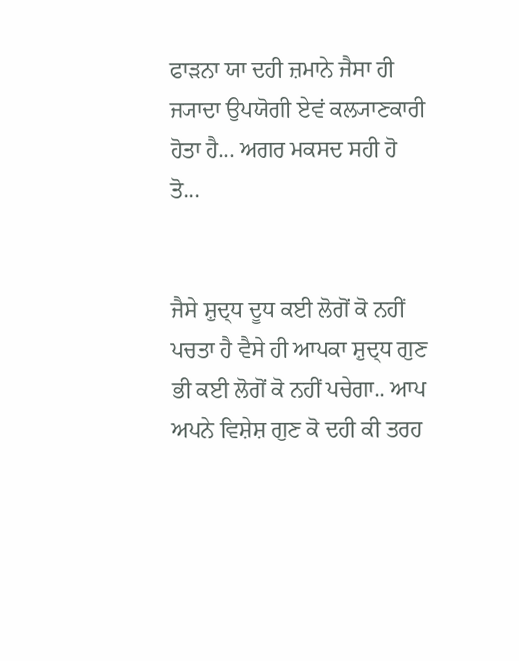ਫਾਡ਼ਨਾ ਯਾ ਦਹੀ ਜ਼ਮਾਨੇ ਜੈਸਾ ਹੀ ਜ੍ਯਾਦਾ ਉਪਯੋਗੀ ਏਵਂ ਕਲ੍ਯਾਣਕਾਰੀ ਹੋਤਾ ਹੈ... ਅਗਰ ਮਕਸਦ ਸਹੀ ਹੋ ਤੋ...


ਜੈਸੇ ਸ਼ੁਦ੍ਧ ਦੂਧ ਕਈ ਲੋਗੋਂ ਕੋ ਨਹੀਂ ਪਚਤਾ ਹੈ ਵੈਸੇ ਹੀ ਆਪਕਾ ਸ਼ੁਦ੍ਧ ਗੁਣ ਭੀ ਕਈ ਲੋਗੋਂ ਕੋ ਨਹੀਂ ਪਚੇਗਾ.. ਆਪ ਅਪਨੇ ਵਿਸ਼ੇਸ਼ ਗੁਣ ਕੋ ਦਹੀ ਕੀ ਤਰਹ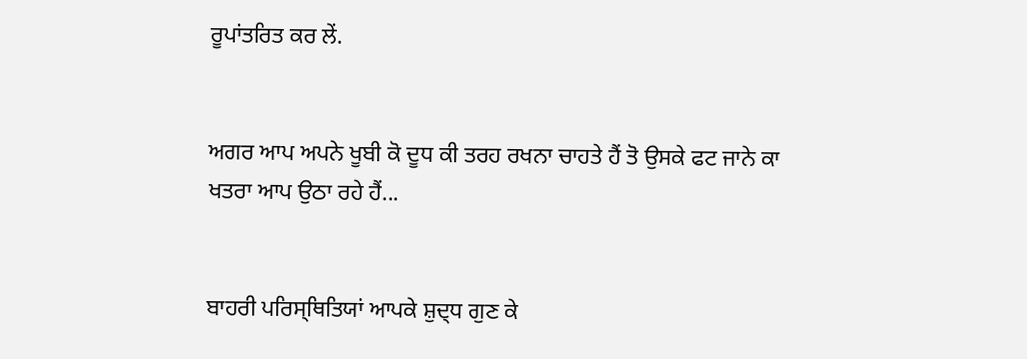ਰੂਪਾਂਤਰਿਤ ਕਰ ਲੇਂ.


ਅਗਰ ਆਪ ਅਪਨੇ ਖੂਬੀ ਕੋ ਦੂਧ ਕੀ ਤਰਹ ਰਖਨਾ ਚਾਹਤੇ ਹੈਂ ਤੋ ਉਸਕੇ ਫਟ ਜਾਨੇ ਕਾ ਖਤਰਾ ਆਪ ਉਠਾ ਰਹੇ ਹੈਂ...


ਬਾਹਰੀ ਪਰਿਸ੍ਥਿਤਿਯਾਂ ਆਪਕੇ ਸ਼ੁਦ੍ਧ ਗੁਣ ਕੇ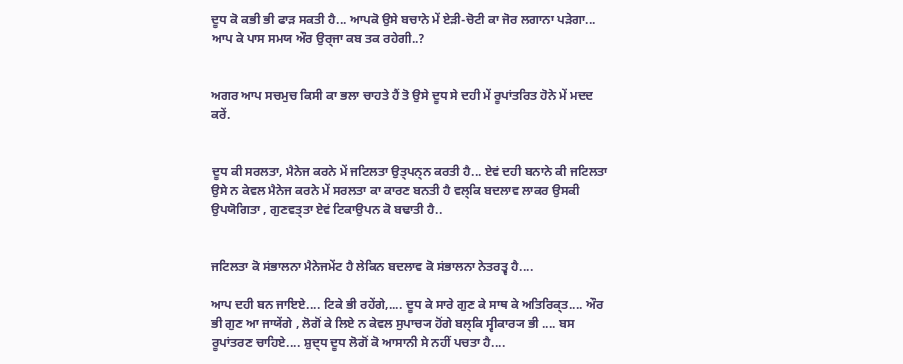ਦੂਧ ਕੋ ਕਭੀ ਭੀ ਫਾਡ਼ ਸਕਤੀ ਹੈ... ਆਪਕੋ ਉਸੇ ਬਚਾਨੇ ਮੇਂ ਏਡ਼ੀ-ਚੋਟੀ ਕਾ ਜੋਰ ਲਗਾਨਾ ਪਡ਼ੇਗਾ... ਆਪ ਕੇ ਪਾਸ ਸਮਯ ਔਰ ਉਰ੍ਜਾ ਕਬ ਤਕ ਰਹੇਗੀ..?


ਅਗਰ ਆਪ ਸਚਮੁਚ ਕਿਸੀ ਕਾ ਭਲਾ ਚਾਹਤੇ ਹੈਂ ਤੋ ਉਸੇ ਦੂਧ ਸੇ ਦਹੀ ਮੇਂ ਰੂਪਾਂਤਰਿਤ ਹੋਨੇ ਮੇਂ ਮਦਦ ਕਰੇਂ.


ਦੂਧ ਕੀ ਸਰਲਤਾ, ਮੈਨੇਜ ਕਰਨੇ ਮੇਂ ਜਟਿਲਤਾ ਉਤ੍ਪਨ੍ਨ ਕਰਤੀ ਹੈ... ਏਵਂ ਦਹੀ ਬਨਾਨੇ ਕੀ ਜਟਿਲਤਾ ਉਸੇ ਨ ਕੇਵਲ ਮੈਨੇਜ ਕਰਨੇ ਮੇਂ ਸਰਲਤਾ ਕਾ ਕਾਰਣ ਬਨਤੀ ਹੈ ਵਲ੍ਕਿ ਬਦਲਾਵ ਲਾਕਰ ਉਸਕੀ ਉਪਯੋਗਿਤਾ , ਗੁਣਵਤ੍ਤਾ ਏਵਂ ਟਿਕਾਉਪਨ ਕੋ ਬਢਾਤੀ ਹੈ..


ਜਟਿਲਤਾ ਕੋ ਸਂਭਾਲਨਾ ਮੈਨੇਜਮੇਂਟ ਹੈ ਲੇਕਿਨ ਬਦਲਾਵ ਕੋ ਸਂਭਾਲਨਾ ਨੇਤਰਤ੍ਵ ਹੈ....

ਆਪ ਦਹੀ ਬਨ ਜਾਇਏ.... ਟਿਕੇ ਭੀ ਰਹੇਂਗੇ,.... ਦੂਧ ਕੇ ਸਾਰੇ ਗੁਣ ਕੇ ਸਾਥ ਕੇ ਅਤਿਰਿਕ੍ਤ.... ਔਰ ਭੀ ਗੁਣ ਆ ਜਾਯੇਂਗੇ , ਲੋਗੋਂ ਕੇ ਲਿਏ ਨ ਕੇਵਲ ਸੁਪਾਚ੍ਯ ਹੋਂਗੇ ਬਲ੍ਕਿ ਸ੍ਵੀਕਾਰ੍ਯ ਭੀ .... ਬਸ ਰੂਪਾਂਤਰਣ ਚਾਹਿਏ.... ਸ਼ੁਦ੍ਧ ਦੂਧ ਲੋਗੋਂ ਕੋ ਆਸਾਨੀ ਸੇ ਨਹੀਂ ਪਚਤਾ ਹੈ....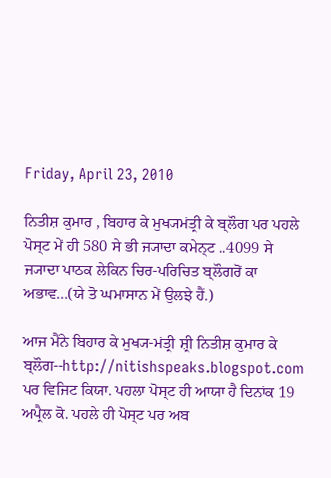Friday, April 23, 2010

ਨਿਤੀਸ਼ ਕੁਮਾਰ , ਬਿਹਾਰ ਕੇ ਮੁਖ੍ਯਮਂਤ੍ਰੀ ਕੇ ਬ੍ਲੌਗ ਪਰ ਪਹਲੇ ਪੋਸ੍ਟ ਮੇਂ ਹੀ 580 ਸੇ ਭੀ ਜ੍ਯਾਦਾ ਕਮੇਨ੍ਟ ..4099 ਸੇ ਜ੍ਯਾਦਾ ਪਾਠਕ ਲੇਕਿਨ ਚਿਰ-ਪਰਿਚਿਤ ਬ੍ਲੌਗਰੋਂ ਕਾ ਅਭਾਵ...(ਯੇ ਤੋ ਘਮਾਸਾਨ ਮੇਂ ਉਲਝੇ ਹੈਂ.)

ਆਜ ਮੈਂਨੇ ਬਿਹਾਰ ਕੇ ਮੁਖ੍ਯ-ਮਂਤ੍ਰੀ ਸ਼੍ਰੀ ਨਿਤੀਸ਼ ਕੁਮਾਰ ਕੇ ਬ੍ਲੌਗ--http://nitishspeaks.blogspot.com ਪਰ ਵਿਜਿਟ ਕਿਯਾ. ਪਹਲਾ ਪੋਸ੍ਟ ਹੀ ਆਯਾ ਹੈ ਦਿਨਾਂਕ 19 ਅਪ੍ਰੈਲ ਕੋ. ਪਹਲੇ ਹੀ ਪੋਸ੍ਟ ਪਰ ਅਬ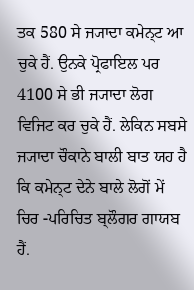ਤਕ 580 ਸੇ ਜ੍ਯਾਦਾ ਕਮੇਨ੍ਟ ਆ ਚੁਕੇ ਹੈਂ. ਉਨਕੇ ਪ੍ਰੋਫਾਇਲ ਪਰ 4100 ਸੇ ਭੀ ਜ੍ਯਾਦਾ ਲੋਗ ਵਿਜਿਟ ਕਰ ਚੁਕੇ ਹੈਂ. ਲੇਕਿਨ ਸਬਸੇ ਜ੍ਯਾਦਾ ਚੌਕਾਨੇ ਬਾਲੀ ਬਾਤ ਯਹ ਹੈ ਕਿ ਕਮੇਨ੍ਟ ਦੇਨੇ ਬਾਲੇ ਲੋਗੋਂ ਮੇਂ ਚਿਰ -ਪਰਿਚਿਤ ਬ੍ਲੌਗਰ ਗਾਯਬ ਹੈਂ.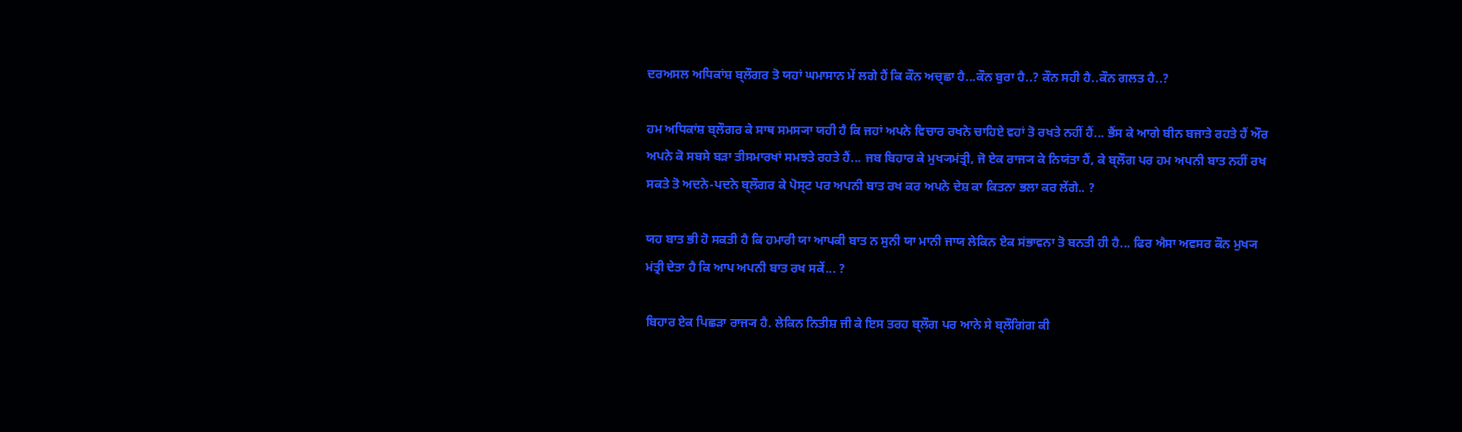ਦਰਅਸਲ ਅਧਿਕਾਂਸ਼ ਬ੍ਲੌਗਰ ਤੋ ਯਹਾਂ ਘਮਾਸਾਨ ਮੇਂ ਲਗੇ ਹੈਂ ਕਿ ਕੌਨ ਅਚ੍ਛਾ ਹੈ...ਕੌਨ ਬੁਰਾ ਹੈ..? ਕੌਨ ਸਹੀ ਹੈ..ਕੌਨ ਗਲਤ ਹੈ..?

ਹਮ ਅਧਿਕਾਂਸ਼ ਬ੍ਲੌਗਰ ਕੇ ਸਾਥ ਸਮਸ੍ਯਾ ਯਹੀ ਹੈ ਕਿ ਜਹਾਂ ਅਪਨੇ ਵਿਚਾਰ ਰਖਨੇ ਚਾਹਿਏ ਵਹਾਂ ਤੋ ਰਖਤੇ ਨਹੀਂ ਹੈਂ... ਭੈਂਸ ਕੇ ਆਗੇ ਬੀਨ ਬਜਾਤੇ ਰਹਤੇ ਹੈਂ ਔਰ ਅਪਨੇ ਕੋ ਸਬਸੇ ਬਡ਼ਾ ਤੀਸਮਾਰਖਾਂ ਸਮਝਤੇ ਰਹਤੇ ਹੈਂ... ਜਬ ਬਿਹਾਰ ਕੇ ਮੁਖ੍ਯਮਂਤ੍ਰੀ, ਜੋ ਏਕ ਰਾਜ੍ਯ ਕੇ ਨਿਯਂਤਾ ਹੈਂ, ਕੇ ਬ੍ਲੌਗ ਪਰ ਹਮ ਅਪਨੀ ਬਾਤ ਨਹੀਂ ਰਖ ਸਕਤੇ ਤੋ ਅਦਨੇ-ਪਦਨੇ ਬ੍ਲੌਗਰ ਕੇ ਪੋਸ੍ਟ ਪਰ ਅਪਨੀ ਬਾਤ ਰਖ ਕਰ ਅਪਨੇ ਦੇਸ਼ ਕਾ ਕਿਤਨਾ ਭਲਾ ਕਰ ਲੇਂਗੇ.. ?

ਯਹ ਬਾਤ ਭੀ ਹੋ ਸਕਤੀ ਹੈ ਕਿ ਹਮਾਰੀ ਯਾ ਆਪਕੀ ਬਾਤ ਨ ਸੁਨੀ ਯਾ ਮਾਨੀ ਜਾਯ ਲੇਕਿਨ ਏਕ ਸਂਭਾਵਨਾ ਤੋ ਬਨਤੀ ਹੀ ਹੈ... ਫਿਰ ਐਸਾ ਅਵਸਰ ਕੌਨ ਮੁਖ੍ਯ ਮਂਤ੍ਰੀ ਦੇਤਾ ਹੈ ਕਿ ਆਪ ਅਪਨੀ ਬਾਤ ਰਖ ਸਕੇਂ... ?

ਬਿਹਾਰ ਏਕ ਪਿਛਡ਼ਾ ਰਾਜ੍ਯ ਹੈ. ਲੇਕਿਨ ਨਿਤੀਸ਼ ਜੀ ਕੇ ਇਸ ਤਰਹ ਬ੍ਲੌਗ ਪਰ ਆਨੇ ਸੇ ਬ੍ਲੌਗਿਂਗ ਕੀ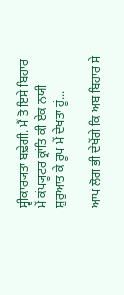ਸ੍ਵੀਕਾਰ੍ਯਤਾ ਬਢ਼ੇਗੀ. ਮੈਂ ਤੋ ਇਸੇ ਬਿਹਾਰ ਮੇਂ ਕਂਪ੍ਯੂਟਰ ਕ੍ਰਾਂਤਿ ਕੀ ਏਕ ਨਯੀ ਸ਼ੁਰੁਆਤ ਕੇ ਰੂਪ ਮੇਂ ਦੇਖਤਾ ਹੂਂ...

ਆਪ ਲੋਗ ਭੀ ਦੇਖੇਂਗੇ ਕਿ ਅਬ ਬਿਹਾਰ ਸੇ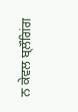ਨ ਕੇਵਲ ਬ੍ਲੌਗਿਂਗ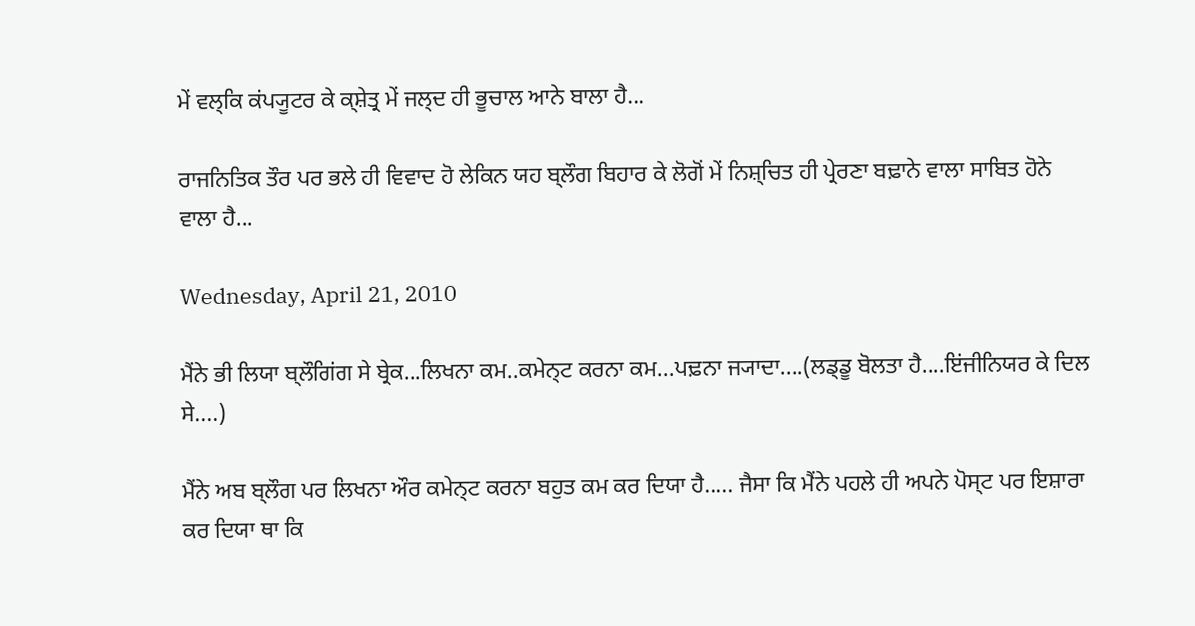ਮੇਂ ਵਲ੍ਕਿ ਕਂਪ੍ਯੂਟਰ ਕੇ ਕ੍ਸ਼ੇਤ੍ਰ ਮੇਂ ਜਲ੍ਦ ਹੀ ਭੂਚਾਲ ਆਨੇ ਬਾਲਾ ਹੈ...

ਰਾਜਨਿਤਿਕ ਤੌਰ ਪਰ ਭਲੇ ਹੀ ਵਿਵਾਦ ਹੋ ਲੇਕਿਨ ਯਹ ਬ੍ਲੌਗ ਬਿਹਾਰ ਕੇ ਲੋਗੋਂ ਮੇਂ ਨਿਸ਼੍ਚਿਤ ਹੀ ਪ੍ਰੇਰਣਾ ਬਢ਼ਾਨੇ ਵਾਲਾ ਸਾਬਿਤ ਹੋਨੇ ਵਾਲਾ ਹੈ...

Wednesday, April 21, 2010

ਮੈਂਨੇ ਭੀ ਲਿਯਾ ਬ੍ਲੌਗਿਂਗ ਸੇ ਬ੍ਰੇਕ...ਲਿਖਨਾ ਕਮ..ਕਮੇਨ੍ਟ ਕਰਨਾ ਕਮ...ਪਢ਼ਨਾ ਜ੍ਯਾਦਾ....(ਲਡ੍ਡੂ ਬੋਲਤਾ ਹੈ....ਇਂਜੀਨਿਯਰ ਕੇ ਦਿਲ ਸੇ....)

ਮੈਂਨੇ ਅਬ ਬ੍ਲੌਗ ਪਰ ਲਿਖਨਾ ਔਰ ਕਮੇਨ੍ਟ ਕਰਨਾ ਬਹੁਤ ਕਮ ਕਰ ਦਿਯਾ ਹੈ..... ਜੈਸਾ ਕਿ ਮੈਂਨੇ ਪਹਲੇ ਹੀ ਅਪਨੇ ਪੋਸ੍ਟ ਪਰ ਇਸ਼ਾਰਾ ਕਰ ਦਿਯਾ ਥਾ ਕਿ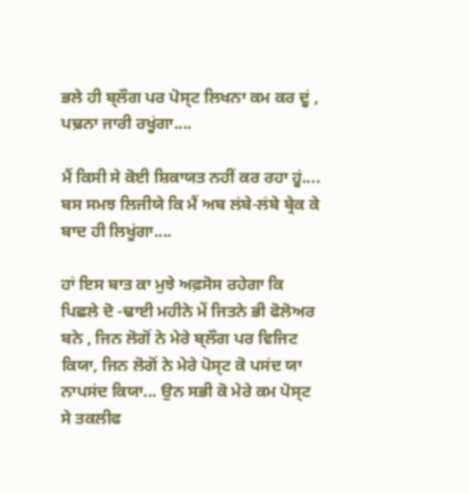ਭਲੇ ਹੀ ਬ੍ਲੌਗ ਪਰ ਪੋਸ੍ਟ ਲਿਖਨਾ ਕਮ ਕਰ ਦੂਂ , ਪਢ਼ਨਾ ਜਾਰੀ ਰਖੂਂਗਾ....

ਮੈਂ ਕਿਸੀ ਸੇ ਕੋਈ ਸ਼ਿਕਾਯਤ ਨਹੀਂ ਕਰ ਰਹਾ ਹੂਂ.... ਬਸ ਸਮਝ ਲਿਜੀਯੇ ਕਿ ਮੈਂ ਅਬ ਲਂਬੇ-ਲਂਬੇ ਬ੍ਰੇਕ ਕੇ ਬਾਦ ਹੀ ਲਿਖੂਂਗਾ....

ਹਾਂ ਇਸ ਬਾਤ ਕਾ ਮੁਝੇ ਅਫ਼ਸੋਸ ਰਹੇਗਾ ਕਿ ਪਿਛਲੇ ਦੋ -ਢਾਈ ਮਹੀਨੇ ਮੇਂ ਜਿਤਨੇ ਭੀ ਫੋਲੋਅਰ ਬਨੇ , ਜਿਨ ਲੋਗੋਂ ਨੇ ਮੇਰੇ ਬ੍ਲੌਗ ਪਰ ਵਿਜਿਟ ਕਿਯਾ, ਜਿਨ ਲੋਗੋਂ ਨੇ ਮੇਰੇ ਪੋਸ੍ਟ ਕੋ ਪਸਂਦ ਯਾ ਨਾਪਸਂਦ ਕਿਯਾ... ਉਨ ਸਭੀ ਕੋ ਮੇਰੇ ਕਮ ਪੋਸ੍ਟ ਸੇ ਤਕਲੀਫ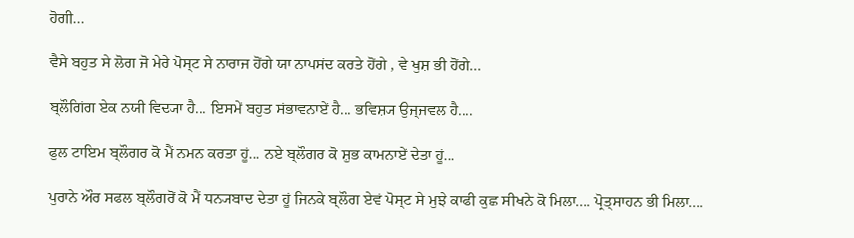ਹੋਗੀ...

ਵੈਸੇ ਬਹੁਤ ਸੇ ਲੋਗ ਜੋ ਮੇਰੇ ਪੋਸ੍ਟ ਸੇ ਨਾਰਾਜ ਹੋਂਗੇ ਯਾ ਨਾਪਸਂਦ ਕਰਤੇ ਹੋਂਗੇ , ਵੇ ਖੁਸ਼ ਭੀ ਹੋਂਗੇ...

ਬ੍ਲੌਗਿਂਗ ਏਕ ਨਯੀ ਵਿਦ੍ਯਾ ਹੈ... ਇਸਮੇਂ ਬਹੁਤ ਸਂਭਾਵਨਾਏਂ ਹੈ... ਭਵਿਸ਼੍ਯ ਉਜ੍ਜਵਲ ਹੈ....

ਫੁਲ ਟਾਇਮ ਬ੍ਲੌਗਰ ਕੋ ਮੈਂ ਨਮਨ ਕਰਤਾ ਹੂਂ... ਨਏ ਬ੍ਲੌਗਰ ਕੋ ਸ਼ੁਭ ਕਾਮਨਾਏਂ ਦੇਤਾ ਹੂਂ...

ਪੁਰਾਨੇ ਔਰ ਸਫਲ ਬ੍ਲੌਗਰੋਂ ਕੋ ਮੈਂ ਧਨ੍ਯਬਾਦ ਦੇਤਾ ਹੂਂ ਜਿਨਕੇ ਬ੍ਲੌਗ ਏਵਂ ਪੋਸ੍ਟ ਸੇ ਮੁਝੇ ਕਾਫੀ ਕੁਛ ਸੀਖਨੇ ਕੋ ਮਿਲਾ.... ਪ੍ਰੋਤ੍ਸਾਹਨ ਭੀ ਮਿਲਾ....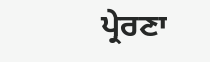ਪ੍ਰੇਰਣਾ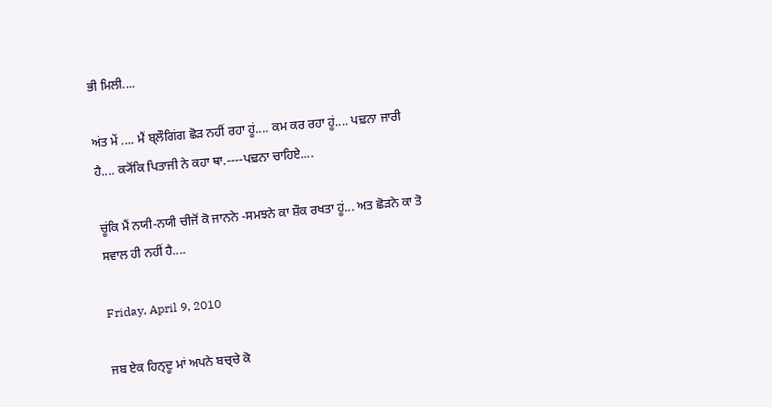ਭੀ ਮਿਲੀ....

ਅਂਤ ਮੇਂ .... ਮੈਂ ਬ੍ਲੌਗਿਂਗ ਛੋਡ਼ ਨਹੀਂ ਰਹਾ ਹੂਂ.... ਕਮ ਕਰ ਰਹਾ ਹੂਂ.... ਪਢ਼ਨਾ ਜਾਰੀ ਹੈ.... ਕ੍ਯੋਂਕਿ ਪਿਤਾਜੀ ਨੇ ਕਹਾ ਥਾ.----ਪਢ਼ਨਾ ਚਾਹਿਏ....

ਚੂਂਕਿ ਮੈਂ ਨਯੀ-ਨਯੀ ਚੀਜੋਂ ਕੋ ਜਾਨਨੇ -ਸਮਝਨੇ ਕਾ ਸ਼ੌਕ ਰਖਤਾ ਹੂਂ... ਅਤ ਛੋਡ਼ਨੇ ਕਾ ਤੋ ਸਵਾਲ ਹੀ ਨਹੀਂ ਹੈ....

Friday, April 9, 2010

ਜਬ ਏਕ ਹਿਨ੍ਦੂ ਮਾਂ ਅਪਨੇ ਬਚ੍ਚੇ ਕੋ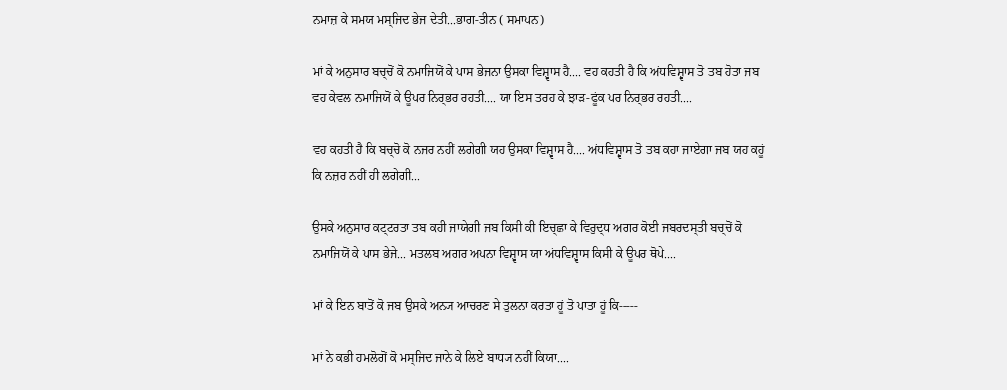ਨਮਾਜ਼ ਕੇ ਸਮਯ ਮਸ੍ਜਿਦ ਭੇਜ ਦੇਤੀ...ਭਾਗ-ਤੀਨ ( ਸਮਾਪਨ)

ਮਾਂ ਕੇ ਅਨੁਸਾਰ ਬਚ੍ਚੋਂ ਕੋ ਨਮਾਜਿਯੋਂ ਕੇ ਪਾਸ ਭੇਜਨਾ ਉਸਕਾ ਵਿਸ਼੍ਵਾਸ ਹੈ.... ਵਹ ਕਹਤੀ ਹੈ ਕਿ ਅਂਧਵਿਸ਼੍ਵਾਸ ਤੋ ਤਬ ਹੋਤਾ ਜਬ ਵਹ ਕੇਵਲ ਨਮਾਜਿਯੋਂ ਕੇ ਊਪਰ ਨਿਰ੍ਭਰ ਰਹਤੀ.... ਯਾ ਇਸ ਤਰਹ ਕੇ ਝਾਡ਼-ਫੂਂਕ ਪਰ ਨਿਰ੍ਭਰ ਰਹਤੀ....

ਵਹ ਕਹਤੀ ਹੈ ਕਿ ਬਚ੍ਚੋ ਕੋ ਨਜਰ ਨਹੀਂ ਲਗੇਗੀ ਯਹ ਉਸਕਾ ਵਿਸ਼੍ਵਾਸ ਹੈ.... ਅਂਧਵਿਸ਼੍ਵਾਸ ਤੋ ਤਬ ਕਹਾ ਜਾਏਗਾ ਜਬ ਯਹ ਕਹੂਂ ਕਿ ਨਜ਼ਰ ਨਹੀਂ ਹੀ ਲਗੇਗੀ...

ਉਸਕੇ ਅਨੁਸਾਰ ਕਟ੍ਟਰਤਾ ਤਬ ਕਹੀ ਜਾਯੇਗੀ ਜਬ ਕਿਸੀ ਕੀ ਇਚ੍ਛਾ ਕੇ ਵਿਰੁਦ੍ਧ ਅਗਰ ਕੋਈ ਜਬਰਦਸ੍ਤੀ ਬਚ੍ਚੋਂ ਕੋ ਨਮਾਜਿਯੋਂ ਕੇ ਪਾਸ ਭੇਜੇ... ਮਤਲਬ ਅਗਰ ਅਪਨਾ ਵਿਸ਼੍ਵਾਸ ਯਾ ਅਂਧਵਿਸ਼੍ਵਾਸ ਕਿਸੀ ਕੇ ਊਪਰ ਥੋਪੇ....

ਮਾਂ ਕੇ ਇਨ ਬਾਤੋਂ ਕੋ ਜਬ ਉਸਕੇ ਅਨ੍ਯ ਆਚਰਣ ਸੇ ਤੁਲਨਾ ਕਰਤਾ ਹੂਂ ਤੋ ਪਾਤਾ ਹੂਂ ਕਿ-----

ਮਾਂ ਨੇ ਕਭੀ ਹਮਲੋਗੋਂ ਕੋ ਮਸ੍ਜਿਦ ਜਾਨੇ ਕੇ ਲਿਏ ਬਾਧ੍ਯ ਨਹੀਂ ਕਿਯਾ....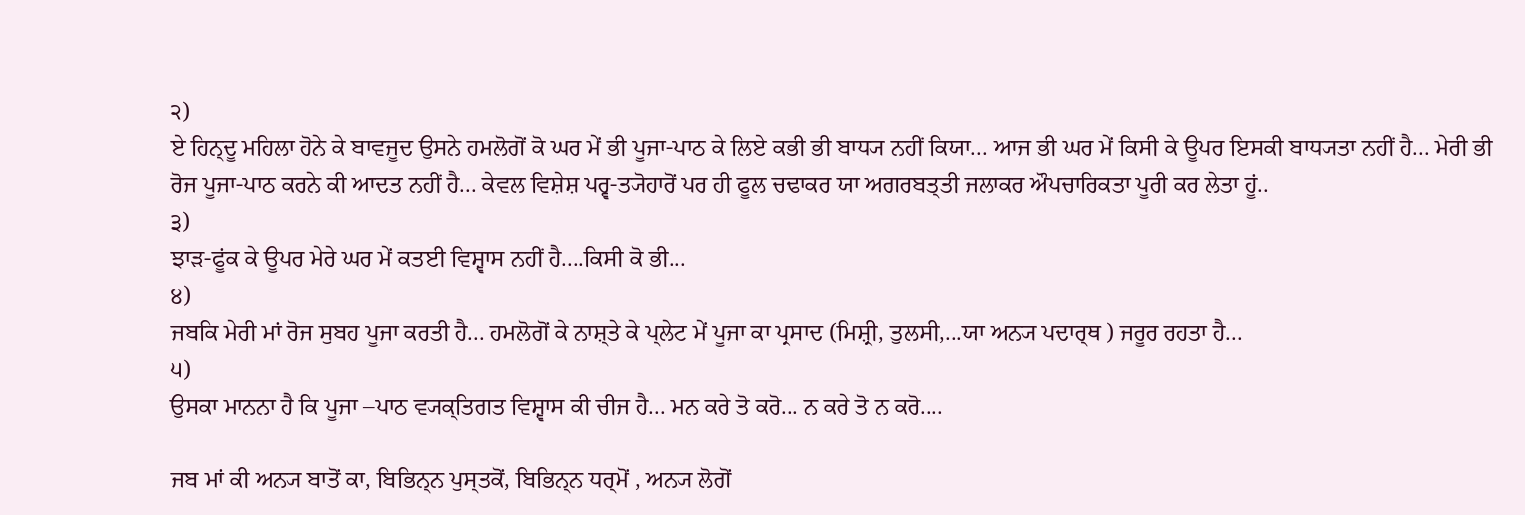੨)
ਏ ਹਿਨ੍ਦੂ ਮਹਿਲਾ ਹੋਨੇ ਕੇ ਬਾਵਜੂਦ ਉਸਨੇ ਹਮਲੋਗੋਂ ਕੋ ਘਰ ਮੇਂ ਭੀ ਪੂਜਾ-ਪਾਠ ਕੇ ਲਿਏ ਕਭੀ ਭੀ ਬਾਧ੍ਯ ਨਹੀਂ ਕਿਯਾ... ਆਜ ਭੀ ਘਰ ਮੇਂ ਕਿਸੀ ਕੇ ਊਪਰ ਇਸਕੀ ਬਾਧ੍ਯਤਾ ਨਹੀਂ ਹੈ... ਮੇਰੀ ਭੀ ਰੋਜ ਪੂਜਾ-ਪਾਠ ਕਰਨੇ ਕੀ ਆਦਤ ਨਹੀਂ ਹੈ... ਕੇਵਲ ਵਿਸ਼ੇਸ਼ ਪਰ੍ਵ-ਤ੍ਯੋਹਾਰੋਂ ਪਰ ਹੀ ਫੂਲ ਚਢਾਕਰ ਯਾ ਅਗਰਬਤ੍ਤੀ ਜਲਾਕਰ ਔਪਚਾਰਿਕਤਾ ਪੂਰੀ ਕਰ ਲੇਤਾ ਹੂਂ..
੩)
ਝਾਡ਼-ਫੂਂਕ ਕੇ ਊਪਰ ਮੇਰੇ ਘਰ ਮੇਂ ਕਤਈ ਵਿਸ਼੍ਵਾਸ ਨਹੀਂ ਹੈ....ਕਿਸੀ ਕੋ ਭੀ...
੪)
ਜਬਕਿ ਮੇਰੀ ਮਾਂ ਰੋਜ ਸੁਬਹ ਪੂਜਾ ਕਰਤੀ ਹੈ... ਹਮਲੋਗੋਂ ਕੇ ਨਾਸ਼੍ਤੇ ਕੇ ਪ੍ਲੇਟ ਮੇਂ ਪੂਜਾ ਕਾ ਪ੍ਰਸਾਦ (ਮਿਸ਼੍ਰੀ, ਤੁਲਸੀ,...ਯਾ ਅਨ੍ਯ ਪਦਾਰ੍ਥ ) ਜਰੂਰ ਰਹਤਾ ਹੈ...
੫)
ਉਸਕਾ ਮਾਨਨਾ ਹੈ ਕਿ ਪੂਜਾ –ਪਾਠ ਵ੍ਯਕ੍ਤਿਗਤ ਵਿਸ਼੍ਵਾਸ ਕੀ ਚੀਜ ਹੈ... ਮਨ ਕਰੇ ਤੋ ਕਰੋ... ਨ ਕਰੇ ਤੋ ਨ ਕਰੋ....

ਜਬ ਮਾਂ ਕੀ ਅਨ੍ਯ ਬਾਤੋਂ ਕਾ, ਬਿਭਿਨ੍ਨ ਪੁਸ੍ਤਕੋਂ, ਬਿਭਿਨ੍ਨ ਧਰ੍ਮੋਂ , ਅਨ੍ਯ ਲੋਗੋਂ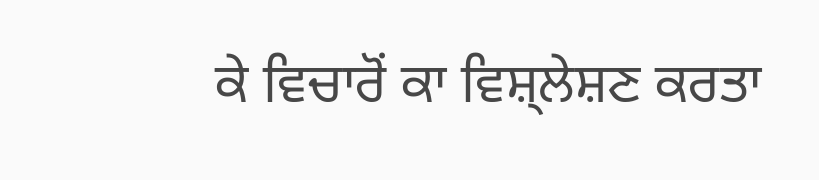ਕੇ ਵਿਚਾਰੋਂ ਕਾ ਵਿਸ਼੍ਲੇਸ਼ਣ ਕਰਤਾ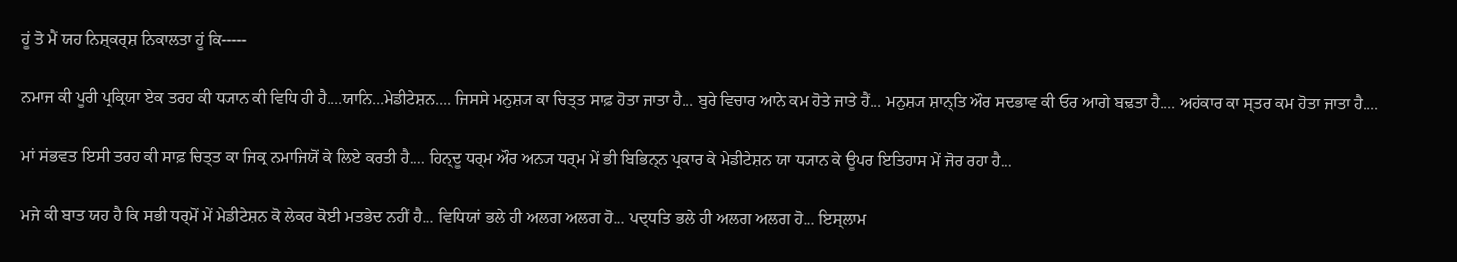ਹੂਂ ਤੋ ਮੈਂ ਯਹ ਨਿਸ਼੍ਕਰ੍ਸ਼ ਨਿਕਾਲਤਾ ਹੂਂ ਕਿ-----

ਨਮਾਜ ਕੀ ਪੂਰੀ ਪ੍ਰਕ੍ਰਿਯਾ ਏਕ ਤਰਹ ਕੀ ਧ੍ਯਾਨ ਕੀ ਵਿਧਿ ਹੀ ਹੈ....ਯਾਨਿ...ਮੇਡੀਟੇਸ਼ਨ.... ਜਿਸਸੇ ਮਨੁਸ਼੍ਯ ਕਾ ਚਿਤ੍ਤ ਸਾਫ਼ ਹੋਤਾ ਜਾਤਾ ਹੈ... ਬੁਰੇ ਵਿਚਾਰ ਆਨੇ ਕਮ ਹੋਤੇ ਜਾਤੇ ਹੈਂ... ਮਨੁਸ਼੍ਯ ਸ਼ਾਨ੍ਤਿ ਔਰ ਸਦਭਾਵ ਕੀ ਓਰ ਆਗੇ ਬਢ਼ਤਾ ਹੈ.... ਅਹਂਕਾਰ ਕਾ ਸ੍ਤਰ ਕਮ ਹੋਤਾ ਜਾਤਾ ਹੈ....

ਮਾਂ ਸਂਭਵਤ ਇਸੀ ਤਰਹ ਕੀ ਸਾਫ਼ ਚਿਤ੍ਤ ਕਾ ਜਿਕ੍ਰ ਨਮਾਜਿਯੋਂ ਕੇ ਲਿਏ ਕਰਤੀ ਹੈ.... ਹਿਨ੍ਦੂ ਧਰ੍ਮ ਔਰ ਅਨ੍ਯ ਧਰ੍ਮ ਮੇਂ ਭੀ ਬਿਭਿਨ੍ਨ ਪ੍ਰਕਾਰ ਕੇ ਮੇਡੀਟੇਸ਼ਨ ਯਾ ਧ੍ਯਾਨ ਕੇ ਊਪਰ ਇਤਿਹਾਸ ਮੇਂ ਜੋਰ ਰਹਾ ਹੈ...

ਮਜੇ ਕੀ ਬਾਤ ਯਹ ਹੈ ਕਿ ਸਭੀ ਧਰ੍ਮੋਂ ਮੇਂ ਮੇਡੀਟੇਸ਼ਨ ਕੋ ਲੇਕਰ ਕੋਈ ਮਤਭੇਦ ਨਹੀਂ ਹੈ... ਵਿਧਿਯਾਂ ਭਲੇ ਹੀ ਅਲਗ ਅਲਗ ਹੋ... ਪਦ੍ਧਤਿ ਭਲੇ ਹੀ ਅਲਗ ਅਲਗ ਹੋ... ਇਸ੍ਲਾਮ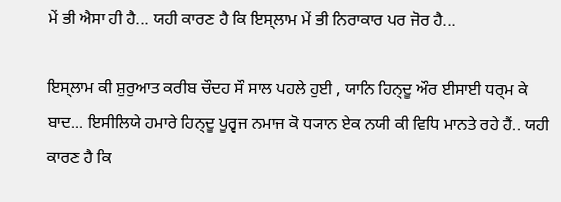ਮੇਂ ਭੀ ਐਸਾ ਹੀ ਹੈ... ਯਹੀ ਕਾਰਣ ਹੈ ਕਿ ਇਸ੍ਲਾਮ ਮੇਂ ਭੀ ਨਿਰਾਕਾਰ ਪਰ ਜੋਰ ਹੈ...

ਇਸ੍ਲਾਮ ਕੀ ਸ਼ੁਰੁਆਤ ਕਰੀਬ ਚੌਦਹ ਸੌ ਸਾਲ ਪਹਲੇ ਹੁਈ , ਯਾਨਿ ਹਿਨ੍ਦੂ ਔਰ ਈਸਾਈ ਧਰ੍ਮ ਕੇ ਬਾਦ... ਇਸੀਲਿਯੇ ਹਮਾਰੇ ਹਿਨ੍ਦੂ ਪੂਰ੍ਵਜ ਨਮਾਜ ਕੋ ਧ੍ਯਾਨ ਏਕ ਨਯੀ ਕੀ ਵਿਧਿ ਮਾਨਤੇ ਰਹੇ ਹੈਂ.. ਯਹੀ ਕਾਰਣ ਹੈ ਕਿ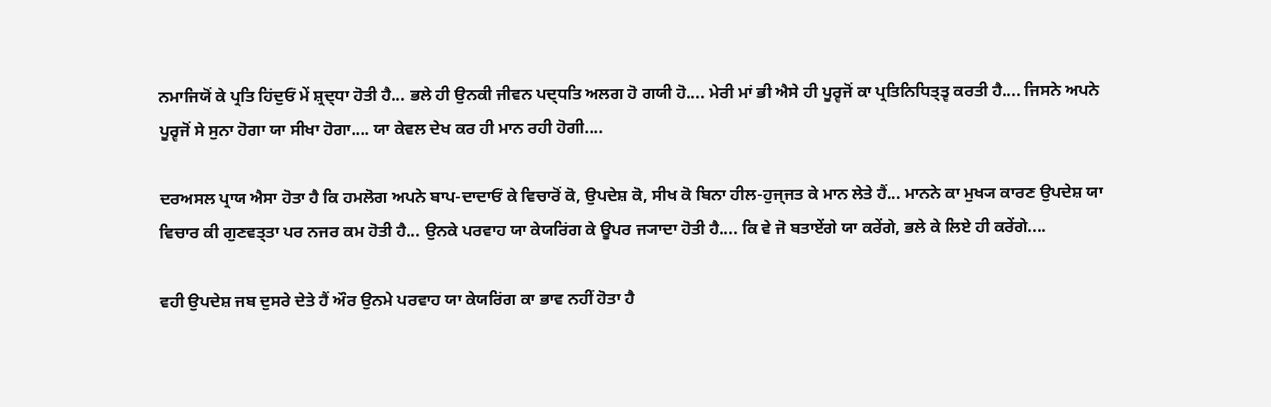ਨਮਾਜਿਯੋਂ ਕੇ ਪ੍ਰਤਿ ਹਿਂਦੁਓਂ ਮੇਂ ਸ਼੍ਰਦ੍ਧਾ ਹੋਤੀ ਹੈ... ਭਲੇ ਹੀ ਉਨਕੀ ਜੀਵਨ ਪਦ੍ਧਤਿ ਅਲਗ ਹੋ ਗਯੀ ਹੋ.... ਮੇਰੀ ਮਾਂ ਭੀ ਐਸੇ ਹੀ ਪੂਰ੍ਵਜੋਂ ਕਾ ਪ੍ਰਤਿਨਿਧਿਤ੍ਤ੍ਵ ਕਰਤੀ ਹੈ.... ਜਿਸਨੇ ਅਪਨੇ ਪੂਰ੍ਵਜੋਂ ਸੇ ਸੁਨਾ ਹੋਗਾ ਯਾ ਸੀਖਾ ਹੋਗਾ.... ਯਾ ਕੇਵਲ ਦੇਖ ਕਰ ਹੀ ਮਾਨ ਰਹੀ ਹੋਗੀ....

ਦਰਅਸਲ ਪ੍ਰਾਯ ਐਸਾ ਹੋਤਾ ਹੈ ਕਿ ਹਮਲੋਗ ਅਪਨੇ ਬਾਪ-ਦਾਦਾਓਂ ਕੇ ਵਿਚਾਰੋਂ ਕੋ, ਉਪਦੇਸ਼ ਕੋ, ਸੀਖ ਕੋ ਬਿਨਾ ਹੀਲ-ਹੁਜ੍ਜਤ ਕੇ ਮਾਨ ਲੇਤੇ ਹੈਂ... ਮਾਨਨੇ ਕਾ ਮੁਖ੍ਯ ਕਾਰਣ ਉਪਦੇਸ਼ ਯਾ ਵਿਚਾਰ ਕੀ ਗੁਣਵਤ੍ਤਾ ਪਰ ਨਜਰ ਕਮ ਹੋਤੀ ਹੈ... ਉਨਕੇ ਪਰਵਾਹ ਯਾ ਕੇਯਰਿਂਗ ਕੇ ਊਪਰ ਜ੍ਯਾਦਾ ਹੋਤੀ ਹੈ.... ਕਿ ਵੇ ਜੋ ਬਤਾਏਂਗੇ ਯਾ ਕਰੇਂਗੇ, ਭਲੇ ਕੇ ਲਿਏ ਹੀ ਕਰੇਂਗੇ....

ਵਹੀ ਉਪਦੇਸ਼ ਜਬ ਦੁਸਰੇ ਦੇਤੇ ਹੈਂ ਔਰ ਉਨਮੇ ਪਰਵਾਹ ਯਾ ਕੇਯਰਿਂਗ ਕਾ ਭਾਵ ਨਹੀਂ ਹੋਤਾ ਹੈ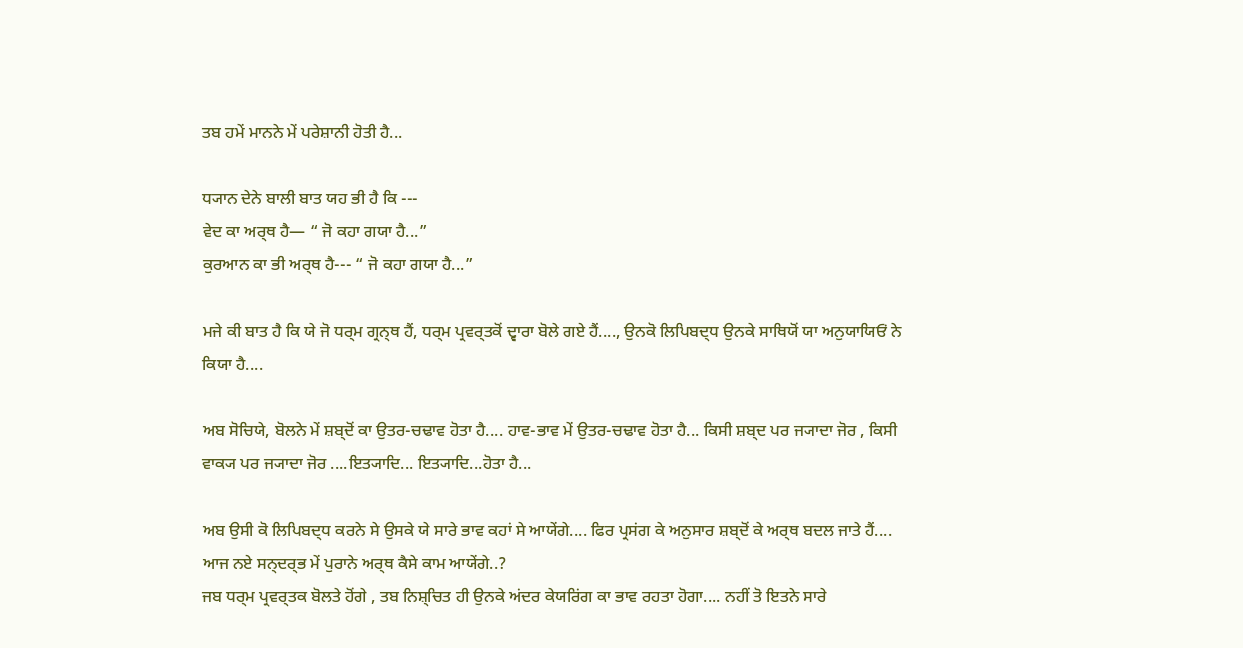ਤਬ ਹਮੇਂ ਮਾਨਨੇ ਮੇਂ ਪਰੇਸ਼ਾਨੀ ਹੋਤੀ ਹੈ...

ਧ੍ਯਾਨ ਦੇਨੇ ਬਾਲੀ ਬਾਤ ਯਹ ਭੀ ਹੈ ਕਿ ---
ਵੇਦ ਕਾ ਅਰ੍ਥ ਹੈ— “ ਜੋ ਕਹਾ ਗਯਾ ਹੈ...”
ਕੁਰਆਨ ਕਾ ਭੀ ਅਰ੍ਥ ਹੈ--- “ ਜੋ ਕਹਾ ਗਯਾ ਹੈ...”

ਮਜੇ ਕੀ ਬਾਤ ਹੈ ਕਿ ਯੇ ਜੋ ਧਰ੍ਮ ਗ੍ਰਨ੍ਥ ਹੈਂ, ਧਰ੍ਮ ਪ੍ਰਵਰ੍ਤਕੋਂ ਦ੍ਵਾਰਾ ਬੋਲੇ ਗਏ ਹੈਂ...., ਉਨਕੋ ਲਿਪਿਬਦ੍ਧ ਉਨਕੇ ਸਾਥਿਯੋਂ ਯਾ ਅਨੁਯਾਯਿਓਂ ਨੇ ਕਿਯਾ ਹੈ....

ਅਬ ਸੋਚਿਯੇ, ਬੋਲਨੇ ਮੇਂ ਸ਼ਬ੍ਦੋਂ ਕਾ ਉਤਰ-ਚਢਾਵ ਹੋਤਾ ਹੈ.... ਹਾਵ-ਭਾਵ ਮੇਂ ਉਤਰ-ਚਢਾਵ ਹੋਤਾ ਹੈ... ਕਿਸੀ ਸ਼ਬ੍ਦ ਪਰ ਜ੍ਯਾਦਾ ਜੋਰ , ਕਿਸੀ ਵਾਕ੍ਯ ਪਰ ਜ੍ਯਾਦਾ ਜੋਰ ....ਇਤ੍ਯਾਦਿ... ਇਤ੍ਯਾਦਿ...ਹੋਤਾ ਹੈ...

ਅਬ ਉਸੀ ਕੋ ਲਿਪਿਬਦ੍ਧ ਕਰਨੇ ਸੇ ਉਸਕੇ ਯੇ ਸਾਰੇ ਭਾਵ ਕਹਾਂ ਸੇ ਆਯੇਂਗੇ.... ਫਿਰ ਪ੍ਰਸਂਗ ਕੇ ਅਨੁਸਾਰ ਸ਼ਬ੍ਦੋਂ ਕੇ ਅਰ੍ਥ ਬਦਲ ਜਾਤੇ ਹੈਂ.... ਆਜ ਨਏ ਸਨ੍ਦਰ੍ਭ ਮੇਂ ਪੁਰਾਨੇ ਅਰ੍ਥ ਕੈਸੇ ਕਾਮ ਆਯੇਂਗੇ..?
ਜਬ ਧਰ੍ਮ ਪ੍ਰਵਰ੍ਤਕ ਬੋਲਤੇ ਹੋਂਗੇ , ਤਬ ਨਿਸ਼੍ਚਿਤ ਹੀ ਉਨਕੇ ਅਂਦਰ ਕੇਯਰਿਂਗ ਕਾ ਭਾਵ ਰਹਤਾ ਹੋਗਾ.... ਨਹੀਂ ਤੋ ਇਤਨੇ ਸਾਰੇ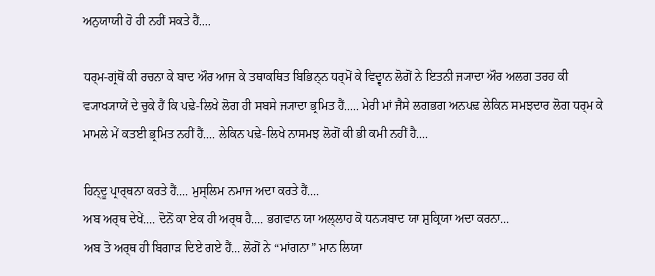ਅਨੁਯਾਯੀ ਹੋ ਹੀ ਨਹੀਂ ਸਕਤੇ ਹੈਂ....

ਧਰ੍ਮ-ਗ੍ਰਂਥੋਂ ਕੀ ਰਚਨਾ ਕੇ ਬਾਦ ਔਰ ਆਜ ਕੇ ਤਥਾਕਥਿਤ ਬਿਭਿਨ੍ਨ ਧਰ੍ਮੋਂ ਕੇ ਵਿਦ੍ਵਾਨ ਲੋਗੋਂ ਨੇ ਇਤਨੀ ਜ੍ਯਾਦਾ ਔਰ ਅਲਗ ਤਰਹ ਕੀ ਵ੍ਯਾਖ੍ਯਾਯੇਂ ਦੇ ਚੁਕੇ ਹੈਂ ਕਿ ਪਢ਼ੇ-ਲਿਖੇ ਲੋਗ ਹੀ ਸਬਸੇ ਜ੍ਯਾਦਾ ਭ੍ਰਮਿਤ ਹੈਂ..... ਮੇਰੀ ਮਾਂ ਜੈਸੇ ਲਗਭਗ ਅਨਪਢ਼ ਲੇਕਿਨ ਸਮਝਦਾਰ ਲੋਗ ਧਰ੍ਮ ਕੇ ਮਾਮਲੇ ਮੇਂ ਕਤਈ ਭ੍ਰਮਿਤ ਨਹੀਂ ਹੈਂ.... ਲੇਕਿਨ ਪਢ਼ੇ-ਲਿਖੇ ਨਾਸਮਝ ਲੋਗੋਂ ਕੀ ਭੀ ਕਮੀ ਨਹੀਂ ਹੈ....

ਹਿਨ੍ਦੂ ਪ੍ਰਾਰ੍ਥਨਾ ਕਰਤੇ ਹੈਂ.... ਮੁਸ੍ਲਿਮ ਨਮਾਜ ਅਦਾ ਕਰਤੇ ਹੈਂ....
ਅਬ ਅਰ੍ਥ ਦੇਖੇਂ.... ਦੋਨੋਂ ਕਾ ਏਕ ਹੀ ਅਰ੍ਥ ਹੈ.... ਭਗਵਾਨ ਯਾ ਅਲ੍ਲਾਹ ਕੋ ਧਨ੍ਯਬਾਦ ਯਾ ਸ਼ੁਕ੍ਰਿਯਾ ਅਦਾ ਕਰਨਾ...
ਅਬ ਤੋ ਅਰ੍ਥ ਹੀ ਬਿਗਾਡ਼ ਦਿਏ ਗਏ ਹੈਂ... ਲੋਗੋਂ ਨੇ “ਮਾਂਗਨਾ” ਮਾਨ ਲਿਯਾ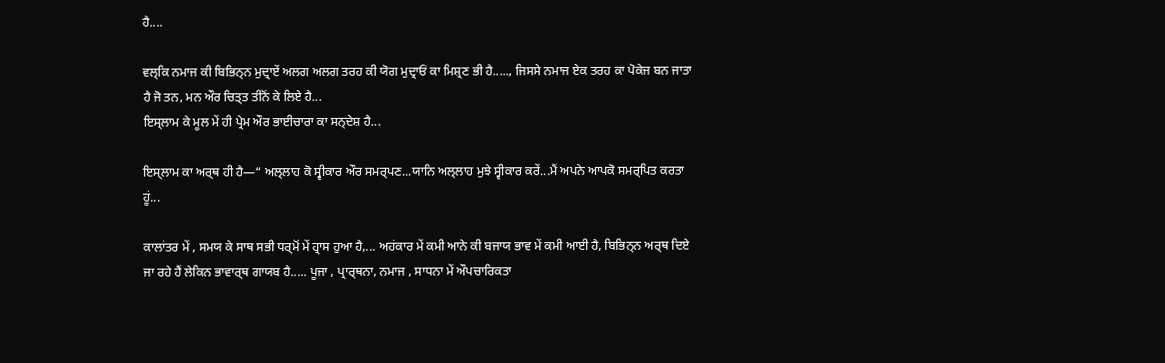ਹੈ....

ਵਲ੍ਕਿ ਨਮਾਜ ਕੀ ਬਿਭਿਨ੍ਨ ਮੁਦ੍ਰਾਏਂ ਅਲਗ ਅਲਗ ਤਰਹ ਕੀ ਯੋਗ ਮੁਦ੍ਰਾਓਂ ਕਾ ਮਿਸ਼੍ਰਣ ਭੀ ਹੈ....., ਜਿਸਸੇ ਨਮਾਜ ਏਕ ਤਰਹ ਕਾ ਪੋਕੇਜ ਬਨ ਜਾਤਾ ਹੈ ਜੋ ਤਨ, ਮਨ ਔਰ ਚਿਤ੍ਤ ਤੀਨੋਂ ਕੇ ਲਿਏ ਹੈ...
ਇਸ੍ਲਾਮ ਕੇ ਮੂਲ ਮੇਂ ਹੀ ਪ੍ਰੇਮ ਔਰ ਭਾਈਚਾਰਾ ਕਾ ਸਨ੍ਦੇਸ਼ ਹੈ...

ਇਸ੍ਲਾਮ ਕਾ ਅਰ੍ਥ ਹੀ ਹੈ—“ ਅਲ੍ਲਾਹ ਕੋ ਸ੍ਵੀਕਾਰ ਔਰ ਸਮਰ੍ਪਣ...ਯਾਨਿ ਅਲ੍ਲਾਹ ਮੁਝੇ ਸ੍ਵੀਕਾਰ ਕਰੇਂ...ਮੈਂ ਅਪਨੇ ਆਪਕੋ ਸਮਰ੍ਪਿਤ ਕਰਤਾ ਹੂਂ...

ਕਾਲਾਂਤਰ ਮੇਂ , ਸਮਯ ਕੇ ਸਾਥ ਸਭੀ ਧਰ੍ਮੋਂ ਮੇਂ ਹ੍ਰਾਸ ਹੁਆ ਹੈ,... ਅਹਂਕਾਰ ਮੇਂ ਕਮੀ ਆਨੇ ਕੀ ਬਜਾਯ ਭਾਵ ਮੇਂ ਕਮੀ ਆਈ ਹੈ, ਬਿਭਿਨ੍ਨ ਅਰ੍ਥ ਦਿਏ ਜਾ ਰਹੇ ਹੈਂ ਲੇਕਿਨ ਭਾਵਾਰ੍ਥ ਗਾਯਬ ਹੈ..... ਪੂਜਾ , ਪ੍ਰਾਰ੍ਥਨਾ, ਨਮਾਜ , ਸਾਧਨਾ ਮੇਂ ਔਪਚਾਰਿਕਤਾ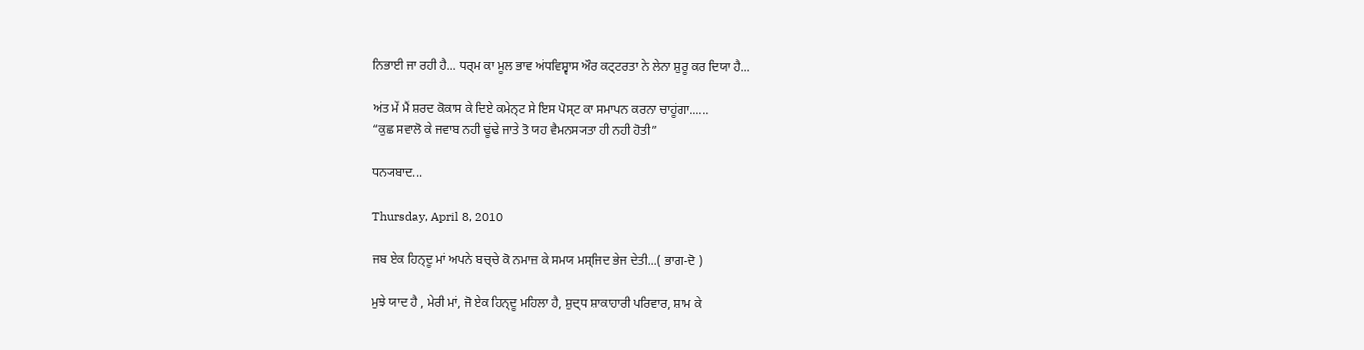ਨਿਭਾਈ ਜਾ ਰਹੀ ਹੈ... ਧਰ੍ਮ ਕਾ ਮੂਲ ਭਾਵ ਅਂਧਵਿਸ਼੍ਵਾਸ ਔਰ ਕਟ੍ਟਰਤਾ ਨੇ ਲੇਨਾ ਸ਼ੁਰੂ ਕਰ ਦਿਯਾ ਹੈ...

ਅਂਤ ਮੇਂ ਮੈਂ ਸ਼ਰਦ ਕੋਕਾਸ ਕੇ ਦਿਏ ਕਮੇਨ੍ਟ ਸੇ ਇਸ ਪੋਸ੍ਟ ਕਾ ਸਮਾਪਨ ਕਰਨਾ ਚਾਹੂਂਗਾ......
“ਕੁਛ ਸਵਾਲੋ ਕੇ ਜਵਾਬ ਨਹੀ ਢੂਂਢੇ ਜਾਤੇ ਤੋ ਯਹ ਵੈਮਨਸ੍ਯਤਾ ਹੀ ਨਹੀ ਹੋਤੀ”

ਧਨ੍ਯਬਾਦ...

Thursday, April 8, 2010

ਜਬ ਏਕ ਹਿਨ੍ਦੂ ਮਾਂ ਅਪਨੇ ਬਚ੍ਚੇ ਕੋ ਨਮਾਜ਼ ਕੇ ਸਮਯ ਮਸ੍ਜਿਦ ਭੇਜ ਦੇਤੀ...( ਭਾਗ-ਦੋ )

ਮੁਝੇ ਯਾਦ ਹੈ , ਮੇਰੀ ਮਾਂ, ਜੋ ਏਕ ਹਿਨ੍ਦੂ ਮਹਿਲਾ ਹੈ, ਸ਼ੁਦ੍ਧ ਸ਼ਾਕਾਹਾਰੀ ਪਰਿਵਾਰ, ਸ਼ਾਮ ਕੇ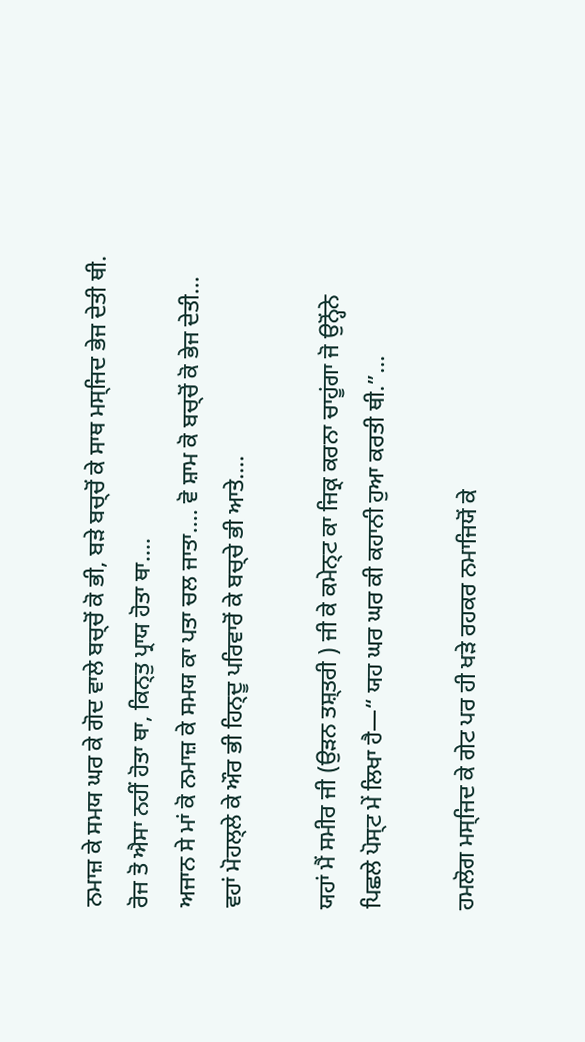ਨਮਾਜ਼ ਕੇ ਸਮਯ ਘਰ ਕੇ ਗੋਦ ਵਾਲੇ ਬਚ੍ਚੋਂ ਕੋ ਭੀ, ਬਡ਼ੇ ਬਚ੍ਚੋਂ ਕੇ ਸਾਥ ਮਸ੍ਜਿਦ ਭੇਜ ਦੇਤੀ ਥੀ. ਰੋਜ ਤੋ ਐਸਾ ਨਹੀਂ ਹੋਤਾ ਥਾ, ਕਿਨ੍ਤੁ ਪ੍ਰਾਯ ਹੋਤਾ ਥਾ....
ਅਜਾਨ ਸੇ ਮਾਂ ਕੋ ਨਮਾਜ਼ ਕੇ ਸਮਯ ਕਾ ਪਤਾ ਚਲ ਜਾਤਾ.... ਵੋ ਸ਼ਾਮ ਕੋ ਬਚ੍ਚੋਂ ਕੋ ਭੇਜ ਦੇਤੀ... ਵਹਾਂ ਮੋਹਲ੍ਲੇ ਕੇ ਔਰ ਭੀ ਹਿਨ੍ਦੂ ਪਰਿਵਾਰੋਂ ਕੇ ਬਚ੍ਚੇ ਭੀ ਆਤੇ....

ਯਹਾਂ ਮੈਂ ਸਮੀਰ ਜੀ (ਉਡ਼ਨ ਤਸ਼੍ਤਰੀ ) ਜੀ ਕੇ ਕਮੇਨ੍ਟ ਕਾ ਜਿਕ੍ਰ ਕਰਨਾ ਚਾਹੂਂਗਾ ਜੋ ਉਨ੍ਹੋਂਨੇ ਪਿਛਲੇ ਪੋਸ੍ਟ ਮੇਂ ਲਿਖਾ ਹੈ—“ ਯਹ ਘਰ ਘਰ ਕੀ ਕਹਾਨੀ ਹੁਆ ਕਰਤੀ ਥੀ.”...

ਹਮਲੋਗ ਮਸ੍ਜਿਦ ਕੇ ਗੇਟ ਪਰ ਹੀ ਖਡ਼ੇ ਰਹਕਰ ਨਮਾਜਿਯੋਂ ਕੇ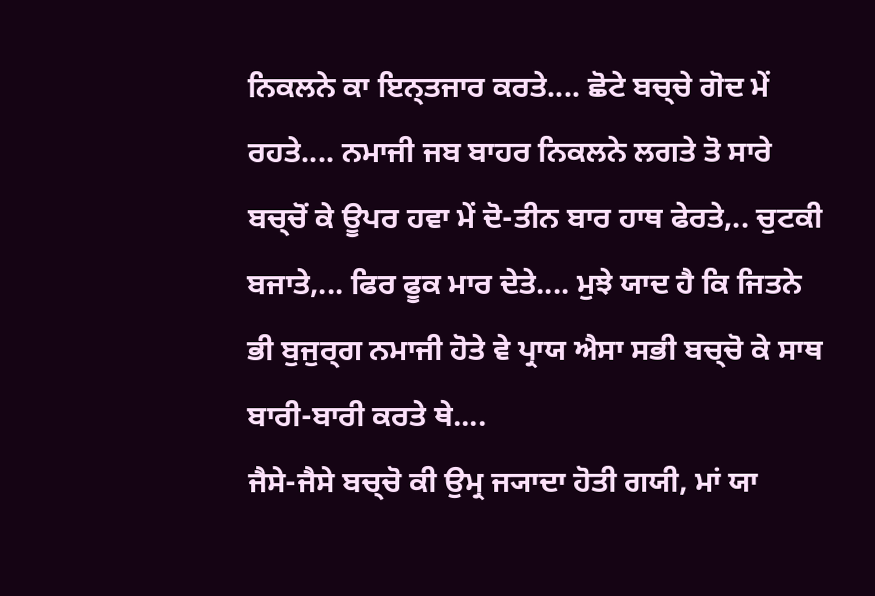ਨਿਕਲਨੇ ਕਾ ਇਨ੍ਤਜਾਰ ਕਰਤੇ.... ਛੋਟੇ ਬਚ੍ਚੇ ਗੋਦ ਮੇਂ ਰਹਤੇ.... ਨਮਾਜੀ ਜਬ ਬਾਹਰ ਨਿਕਲਨੇ ਲਗਤੇ ਤੋ ਸਾਰੇ ਬਚ੍ਚੋਂ ਕੇ ਊਪਰ ਹਵਾ ਮੇਂ ਦੋ-ਤੀਨ ਬਾਰ ਹਾਥ ਫੇਰਤੇ,.. ਚੁਟਕੀ ਬਜਾਤੇ,... ਫਿਰ ਫੂਕ ਮਾਰ ਦੇਤੇ.... ਮੁਝੇ ਯਾਦ ਹੈ ਕਿ ਜਿਤਨੇ ਭੀ ਬੁਜੁਰ੍ਗ ਨਮਾਜੀ ਹੋਤੇ ਵੇ ਪ੍ਰਾਯ ਐਸਾ ਸਭੀ ਬਚ੍ਚੋ ਕੇ ਸਾਥ ਬਾਰੀ-ਬਾਰੀ ਕਰਤੇ ਥੇ....
ਜੈਸੇ-ਜੈਸੇ ਬਚ੍ਚੋ ਕੀ ਉਮ੍ਰ ਜ੍ਯਾਦਾ ਹੋਤੀ ਗਯੀ, ਮਾਂ ਯਾ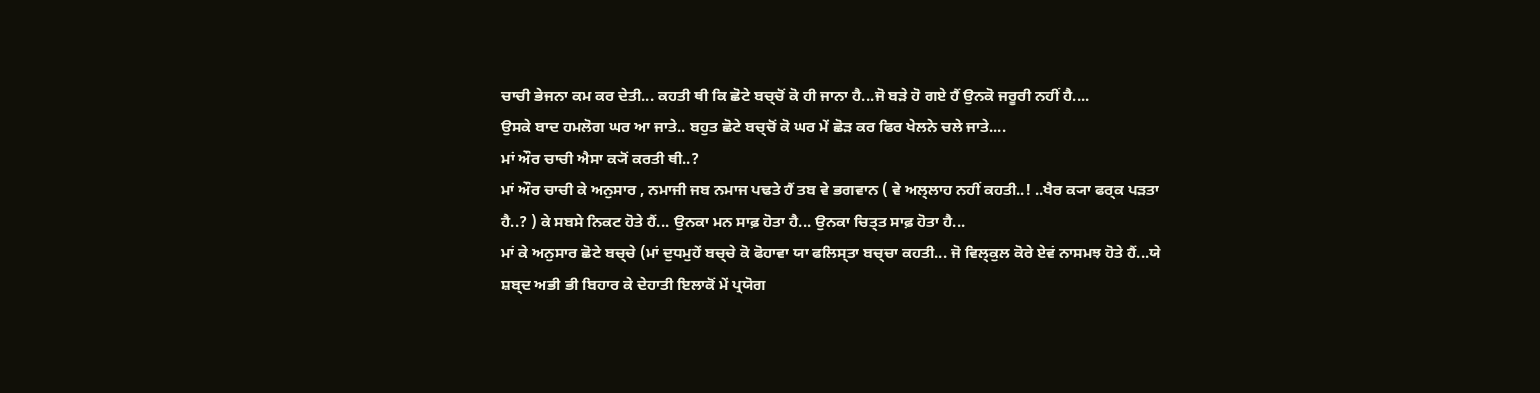ਚਾਚੀ ਭੇਜਨਾ ਕਮ ਕਰ ਦੇਤੀ... ਕਹਤੀ ਥੀ ਕਿ ਛੋਟੇ ਬਚ੍ਚੋਂ ਕੋ ਹੀ ਜਾਨਾ ਹੈ...ਜੋ ਬਡ਼ੇ ਹੋ ਗਏ ਹੈਂ ਉਨਕੋ ਜਰੂਰੀ ਨਹੀਂ ਹੈ....
ਉਸਕੇ ਬਾਦ ਹਮਲੋਗ ਘਰ ਆ ਜਾਤੇ.. ਬਹੁਤ ਛੋਟੇ ਬਚ੍ਚੋਂ ਕੋ ਘਰ ਮੇਂ ਛੋਡ਼ ਕਰ ਫਿਰ ਖੇਲਨੇ ਚਲੇ ਜਾਤੇ....
ਮਾਂ ਔਰ ਚਾਚੀ ਐਸਾ ਕ੍ਯੋਂ ਕਰਤੀ ਥੀ..?
ਮਾਂ ਔਰ ਚਾਚੀ ਕੇ ਅਨੁਸਾਰ , ਨਮਾਜੀ ਜਬ ਨਮਾਜ ਪਢਤੇ ਹੈਂ ਤਬ ਵੇ ਭਗਵਾਨ ( ਵੇ ਅਲ੍ਲਾਹ ਨਹੀਂ ਕਹਤੀ..! ..ਖੈਰ ਕ੍ਯਾ ਫਰ੍ਕ ਪਡ਼ਤਾ ਹੈ..? ) ਕੇ ਸਬਸੇ ਨਿਕਟ ਹੋਤੇ ਹੈਂ... ਉਨਕਾ ਮਨ ਸਾਫ਼ ਹੋਤਾ ਹੈ... ਉਨਕਾ ਚਿਤ੍ਤ ਸਾਫ਼ ਹੋਤਾ ਹੈ...
ਮਾਂ ਕੇ ਅਨੁਸਾਰ ਛੋਟੇ ਬਚ੍ਚੇ (ਮਾਂ ਦੁਧਮੁਹੇਂ ਬਚ੍ਚੇ ਕੋ ਫੋਹਾਵਾ ਯਾ ਫਲਿਸ੍ਤਾ ਬਚ੍ਚਾ ਕਹਤੀ... ਜੋ ਵਿਲ੍ਕੁਲ ਕੋਰੇ ਏਵਂ ਨਾਸਮਝ ਹੋਤੇ ਹੈਂ...ਯੇ ਸ਼ਬ੍ਦ ਅਭੀ ਭੀ ਬਿਹਾਰ ਕੇ ਦੇਹਾਤੀ ਇਲਾਕੋਂ ਮੇਂ ਪ੍ਰਯੋਗ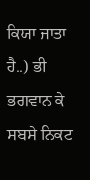ਕਿਯਾ ਜਾਤਾ ਹੈ..) ਭੀ ਭਗਵਾਨ ਕੇ ਸਬਸੇ ਨਿਕਟ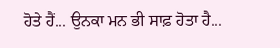ਹੋਤੇ ਹੈਂ... ਉਨਕਾ ਮਨ ਭੀ ਸਾਫ਼ ਹੋਤਾ ਹੈ...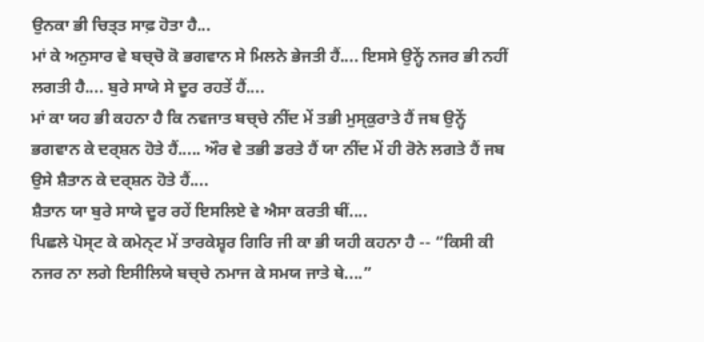ਉਨਕਾ ਭੀ ਚਿਤ੍ਤ ਸਾਫ਼ ਹੋਤਾ ਹੈ...
ਮਾਂ ਕੇ ਅਨੁਸਾਰ ਵੇ ਬਚ੍ਚੋ ਕੋ ਭਗਵਾਨ ਸੇ ਮਿਲਨੇ ਭੇਜਤੀ ਹੈਂ.... ਇਸਸੇ ਉਨ੍ਹੇਂ ਨਜਰ ਭੀ ਨਹੀਂ ਲਗਤੀ ਹੈ.... ਬੁਰੇ ਸਾਯੇ ਸੇ ਦੂਰ ਰਹਤੇਂ ਹੈਂ....
ਮਾਂ ਕਾ ਯਹ ਭੀ ਕਹਨਾ ਹੈ ਕਿ ਨਵਜਾਤ ਬਚ੍ਚੇ ਨੀਂਦ ਮੇਂ ਤਭੀ ਮੁਸ੍ਕੁਰਾਤੇ ਹੈਂ ਜਬ ਉਨ੍ਹੇਂ ਭਗਵਾਨ ਕੇ ਦਰ੍ਸ਼ਨ ਹੋਤੇ ਹੈਂ..... ਔਰ ਵੇ ਤਭੀ ਡਰਤੇ ਹੈਂ ਯਾ ਨੀਂਦ ਮੇਂ ਹੀ ਰੋਨੇ ਲਗਤੇ ਹੈਂ ਜਬ ਉਸੇ ਸ਼ੈਤਾਨ ਕੇ ਦਰ੍ਸ਼ਨ ਹੋਤੇ ਹੈਂ....
ਸ਼ੈਤਾਨ ਯਾ ਬੁਰੇ ਸਾਯੇ ਦੂਰ ਰਹੇਂ ਇਸਲਿਏ ਵੇ ਐਸਾ ਕਰਤੀ ਥੀਂ....
ਪਿਛਲੇ ਪੋਸ੍ਟ ਕੇ ਕਮੇਨ੍ਟ ਮੇਂ ਤਾਰਕੇਸ਼੍ਵਰ ਗਿਰਿ ਜੀ ਕਾ ਭੀ ਯਹੀ ਕਹਨਾ ਹੈ -- “ਕਿਸੀ ਕੀ ਨਜਰ ਨਾ ਲਗੇ ਇਸੀਲਿਯੇ ਬਚ੍ਚੇ ਨਮਾਜ ਕੇ ਸਮਯ ਜਾਤੇ ਥੇ....”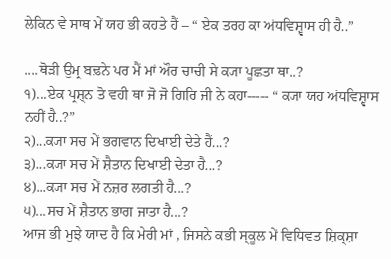ਲੇਕਿਨ ਵੇ ਸਾਥ ਮੇਂ ਯਹ ਭੀ ਕਹਤੇ ਹੈਂ – “ ਏਕ ਤਰਹ ਕਾ ਅਂਧਵਿਸ਼੍ਵਾਸ ਹੀ ਹੈ..”

....ਥੋਡ਼ੀ ਉਮ੍ਰ ਬਢ਼ਨੇ ਪਰ ਮੈਂ ਮਾਂ ਔਰ ਚਾਚੀ ਸੇ ਕ੍ਯਾ ਪੂਛਤਾ ਥਾ..?
੧)...ਏਕ ਪ੍ਰਸ਼੍ਨ ਤੋ ਵਹੀ ਥਾ ਜੋ ਜੋ ਗਿਰਿ ਜੀ ਨੇ ਕਹਾ----- “ ਕ੍ਯਾ ਯਹ ਅਂਧਵਿਸ਼੍ਵਾਸ ਨਹੀਂ ਹੈ..?”
੨)...ਕ੍ਯਾ ਸਚ ਮੇਂ ਭਗਵਾਨ ਦਿਖਾਈ ਦੇਤੇ ਹੈਂ...?
੩)...ਕ੍ਯਾ ਸਚ ਮੇਂ ਸ਼ੈਤਾਨ ਦਿਖਾਈ ਦੇਤਾ ਹੈ...?
੪)...ਕ੍ਯਾ ਸਚ ਮੇਂ ਨਜ਼ਰ ਲਗਤੀ ਹੈ...?
੫)...ਸਚ ਮੇਂ ਸ਼ੈਤਾਨ ਭਾਗ ਜਾਤਾ ਹੈ...?
ਆਜ ਭੀ ਮੁਝੇ ਯਾਦ ਹੈ ਕਿ ਮੇਰੀ ਮਾਂ , ਜਿਸਨੇ ਕਭੀ ਸ੍ਕੂਲ ਮੇਂ ਵਿਧਿਵਤ ਸ਼ਿਕ੍ਸ਼ਾ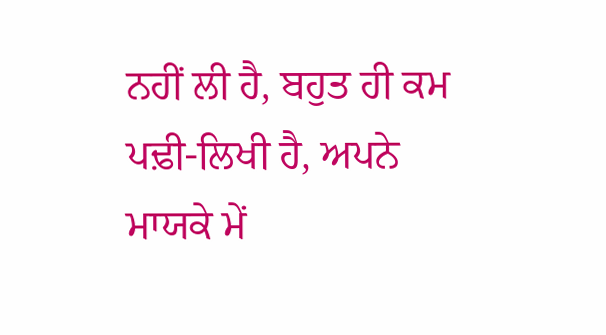ਨਹੀਂ ਲੀ ਹੈ, ਬਹੁਤ ਹੀ ਕਮ ਪਢ਼ੀ-ਲਿਖੀ ਹੈ, ਅਪਨੇ ਮਾਯਕੇ ਮੇਂ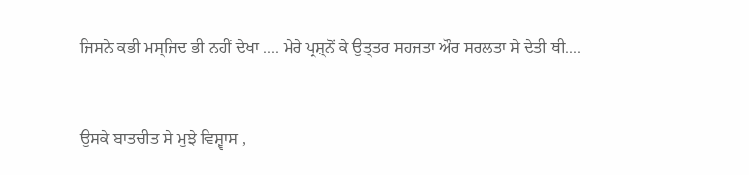ਜਿਸਨੇ ਕਭੀ ਮਸ੍ਜਿਦ ਭੀ ਨਹੀਂ ਦੇਖਾ .... ਮੇਰੇ ਪ੍ਰਸ਼੍ਨੋਂ ਕੇ ਉਤ੍ਤਰ ਸਹਜਤਾ ਔਰ ਸਰਲਤਾ ਸੇ ਦੇਤੀ ਥੀ....


ਉਸਕੇ ਬਾਤਚੀਤ ਸੇ ਮੁਝੇ ਵਿਸ਼੍ਵਾਸ ,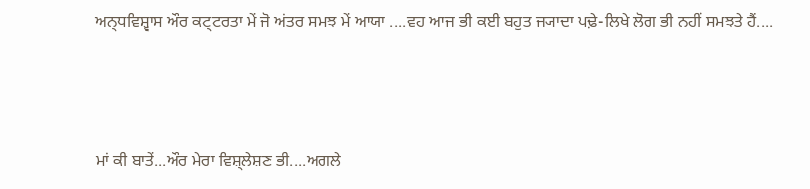ਅਨ੍ਧਵਿਸ਼੍ਵਾਸ ਔਰ ਕਟ੍ਟਰਤਾ ਮੇਂ ਜੋ ਅਂਤਰ ਸਮਝ ਮੇਂ ਆਯਾ ....ਵਹ ਆਜ ਭੀ ਕਈ ਬਹੁਤ ਜ੍ਯਾਦਾ ਪਢ਼ੇ-ਲਿਖੇ ਲੋਗ ਭੀ ਨਹੀਂ ਸਮਝਤੇ ਹੈਂ....



ਮਾਂ ਕੀ ਬਾਤੇਂ...ਔਰ ਮੇਰਾ ਵਿਸ਼੍ਲੇਸ਼ਣ ਭੀ....ਅਗਲੇ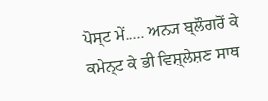ਪੋਸ੍ਟ ਮੇਂ..... ਅਨ੍ਯ ਬ੍ਲੌਗਰੋਂ ਕੇ ਕਮੇਨ੍ਟ ਕੇ ਭੀ ਵਿਸ਼੍ਲੇਸ਼ਣ ਸਾਥ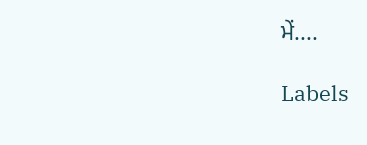ਮੇਂ....

Labels